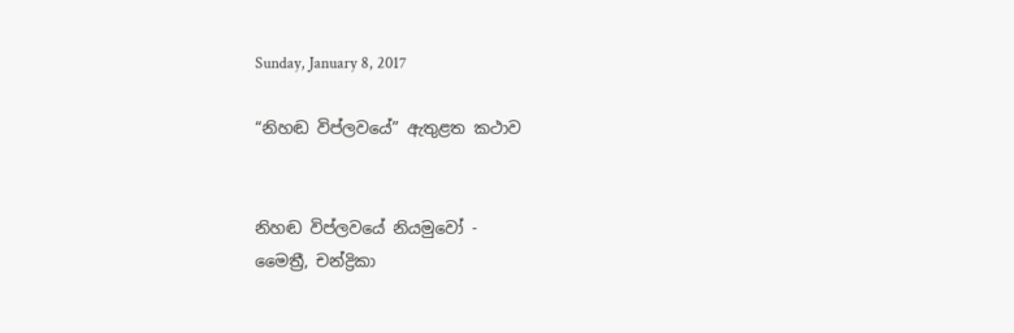Sunday, January 8, 2017

“නිහඬ විප්ලවයේ” ඇතුළත කථාව


නිහඬ විප්ලවයේ නියමුවෝ -
මෛත්‍රී, චන්ද්‍රිකා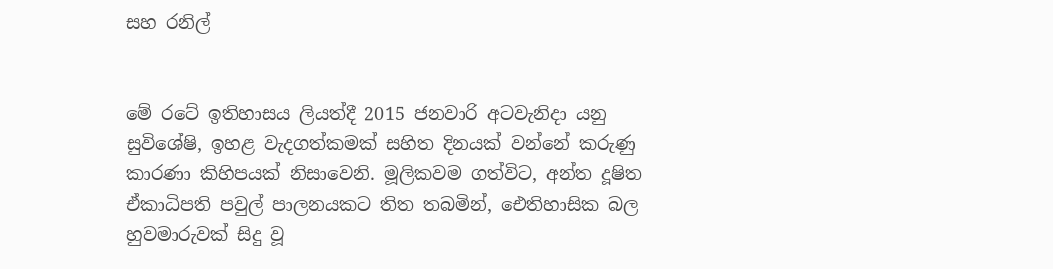සහ රනිල්


මේ රටේ ඉතිහාසය ලියත්දී 2015 ජනවාරි අටවැනිදා යනු සුවිශේෂි, ඉහළ වැදගත්කමක් සහිත දිනයක් වන්නේ කරුණු කාරණා කිහිපයක් නිසාවෙනි. මූලිකවම ගත්විට, අන්ත දූෂිත ඒකාධිපති පවුල් පාලනයකට තිත තබමින්, ඓතිහාසික බල හුවමාරුවක් සිදු වූ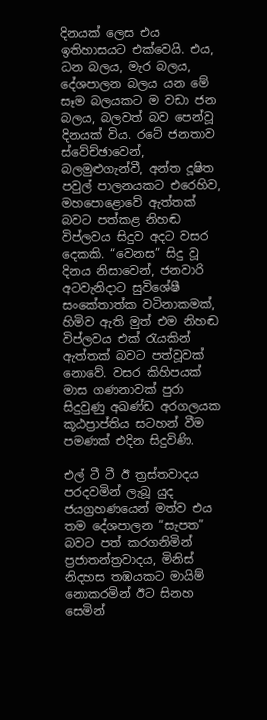දිනයක් ලෙස එය ඉතිහාසයට එක්වෙයි. එය, ධන බලය, මැර බලය, දේශපාලන බලය යන මේ සෑම බලයකට ම වඩා ජන බලය, බලවත් බව පෙන්වූ දිනයක් විය. රටේ ජනතාව ස්වේච්ඡාවෙන්, බලමුළුගැන්වී, අන්ත දූෂිත පවුල් පාලනයකට එරෙහිව, මහපොළොවේ ඇත්තක් බවට පත්කළ නිහඬ විප්ලවය සිදුව අදට වසර දෙකකි. “වෙනස” සිදු වූ දිනය නිසාවෙන්, ජනවාරි අටවැනිදාට සුවිශේෂී සංකේතාත්ක වටිනාකමක්, හිමිව ඇති මුත් එම නිහඬ විප්ලවය එක් රැයකින් ඇත්තක් බවට පත්වූවක් නොවේ. වසර කිහිපයක් මාස ගණනාවක් පුරා සිදුවුණු අඛණ්ඩ අරගලයක කූඨප්‍රාප්තිය සටහන් වීම පමණක් එදින සිදුවිණි.

එල් ටී ටී ඊ ත්‍රස්තවාදය පරදවමින් ලැබූ යුද ජයග්‍රහණයෙන් මත්ව එය තම දේශපාලන “සැපත” බවට පත් කරගනිමින් ප්‍රජාතන්ත්‍රවාදය, මිනිස් නිදහස තඹයකට මායිම් නොකරමින් ඊට සිනහ සෙමින්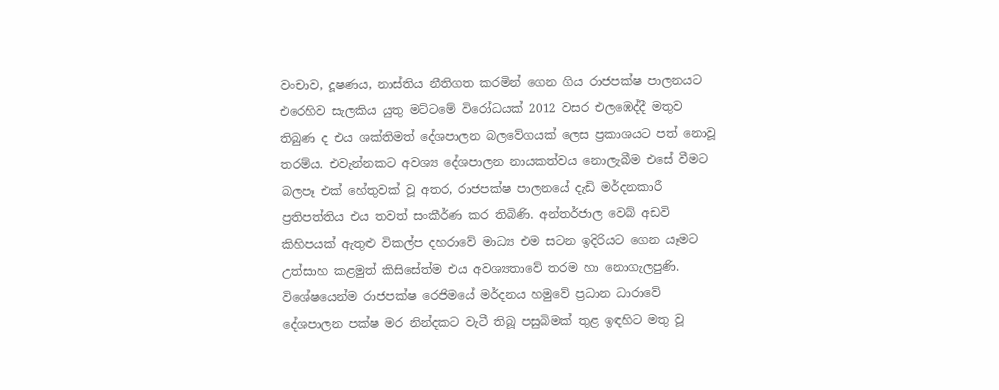වංචාව, දූෂණය, නාස්තිය නීතිගත කරමින් ගෙන ගිය රාජපක්ෂ පාලනයට එරෙහිව සැලකිය යුතු මට්ටමේ විරෝධයක් 2012 වසර එලඹෙද්දී මතුව තිබුණ ද එය ශක්තිමත් දේශපාලන බලවේගයක් ලෙස ප්‍රකාශයට පත් නොවූ තරම්ය. එවැන්නකට අවශ්‍ය දේශපාලන නායකත්වය නොලැබීම එසේ වීමට බලපෑ එක් හේතුවක් වූ අතර, රාජපක්ෂ පාලනයේ දැඩි මර්දනකාරී ප්‍රතිපත්තිය එය තවත් සංකීර්ණ කර තිබිණි. අන්තර්ජාල වෙබ් අඩවි කිහිපයක් ඇතුළු විකල්ප දහරාවේ මාධ්‍ය එම සටන ඉදිරියට ගෙන යෑමට උත්සාහ කළමුත් කිසිසේත්ම එය අවශ්‍යතාවේ තරම හා නොගැලපුණි. විශේෂයෙන්ම රාජපක්ෂ රෙජිමයේ මර්දනය හමුවේ ප්‍රධාන ධාරාවේ දේශපාලන පක්ෂ මර නින්දකට වැටී තිබූ පසුබිමක් තුළ ඉඳහිට මතු වූ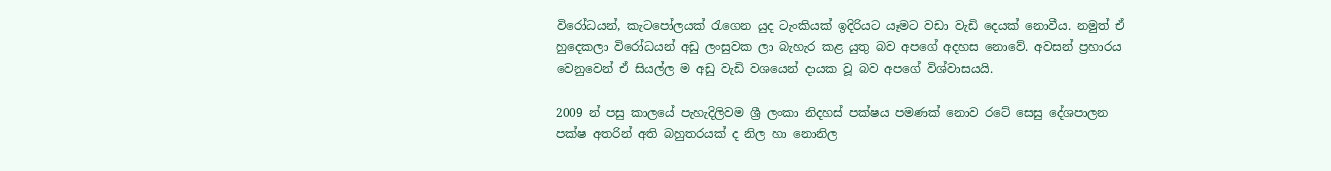විරෝධයන්, කැටපෝලයක් රැගෙන යුද ටැංකියක් ඉදිරියට යෑමට වඩා වැඩි දෙයක් නොවීය. නමුත් ඒ හුදෙකලා වි‍රෝධයන් අඩු ලංසුවක ලා බැහැර කළ යුතු බව අපගේ අදහස නොවේ. අවසන් ප්‍රහාරය වෙනුවෙන් ඒ සියල්ල ම අඩු වැඩි වශයෙන් දායක වූ බව අපගේ විශ්වාසයයි.

2009 න් පසු කාලයේ පැහැදිලිවම ශ්‍රී ලංකා නිදහස් පක්ෂය පමණක් නොව රටේ සෙසු දේශපාලන පක්ෂ අතරින් අති බහුතරයක් ද නිල හා නොනිල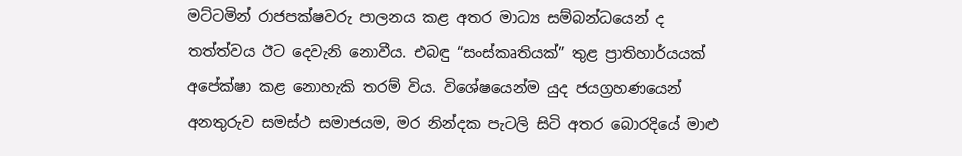මට්ටමින් රාජපක්ෂවරු පාලනය කළ අතර මාධ්‍ය සම්බන්ධයෙන් ද තත්ත්වය ඊට දෙවැනි නොවීය. එබඳු “සංස්කෘතියක්” තුළ ප්‍රාතිහාර්යයක් අපේක්ෂා කළ නොහැකි තරම් විය. විශේෂයෙන්ම යුද ජයග්‍රහණයෙන් අනතුරුව සමස්ථ සමාජයම, මර නින්දක පැටලි සිටි අතර බොරදියේ මාළු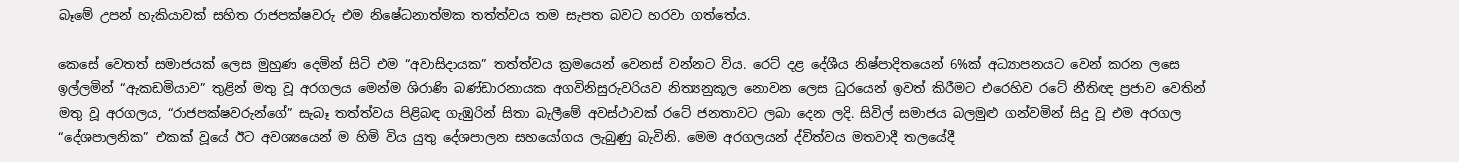බෑමේ උපන් හැකියාවක් සහිත රාජපක්ෂවරු එම නිෂේධනාත්මක තත්ත්වය තම සැපත බවට හරවා ගත්තේය.

කෙසේ වෙතත් සමාජයක් ලෙස මුහුණ දෙමින් සිටි එම “අවාසිදායක” තත්ත්වය ක්‍රමයෙන් වෙනස් වන්නට විය. ර‍ෙට් දළ දේශීය නිෂ්පාදිතයෙන් 6%ක් අධ්‍යාපනයට වෙන් කරන ලසෙ ඉල්ලමින් “ඇකඩමියාව” තුළින් මතු වූ අරගලය මෙන්ම ශිරාණි බණ්ඩාරනායක අගවිනිසුරුවරියව නිත්‍යනුකූල නොවන ලෙස ධුරයෙන් ඉවත් කිරීමට එරෙහිව රටේ නීතිඥ ප්‍රජාව වෙතින් මතු වූ අරගලය, “රාජපක්ෂවරුන්ගේ” සැබෑ තත්ත්වය පිළිබඳ ගැඹුරින් සිතා බැලීමේ අවස්ථාවක් රටේ ජනතාවට ලබා දෙන ලදි. සිවිල් සමාජය බලමුළු ගන්වමින් සිදු වූ එම අරගල “දේශපාලනික” එකක් වූයේ ඊට අවශ්‍යයෙන් ම හිමි විය යුතු දේශපාලන සහයෝගය ලැබුණු බැවිනි. මෙම අරගලයන් ද්විත්වය මතවාදී තලයේදී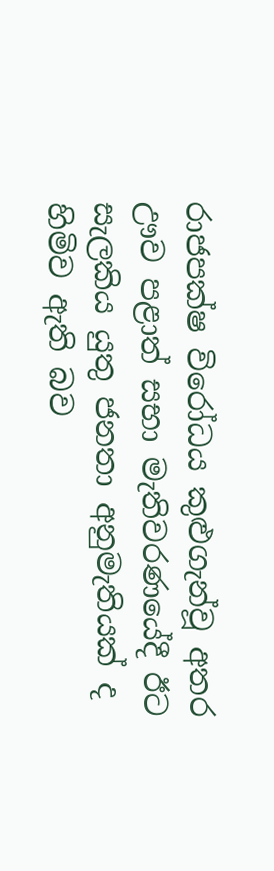රාජපක්ෂ විරෝධය කුළුගැන්වූ අතර ඌව පළාත් සභා මැතිවරණයේදී ඊට සැලකිය යුතු ජනතා අනුමැතියක් ද හිමිව ඇති බව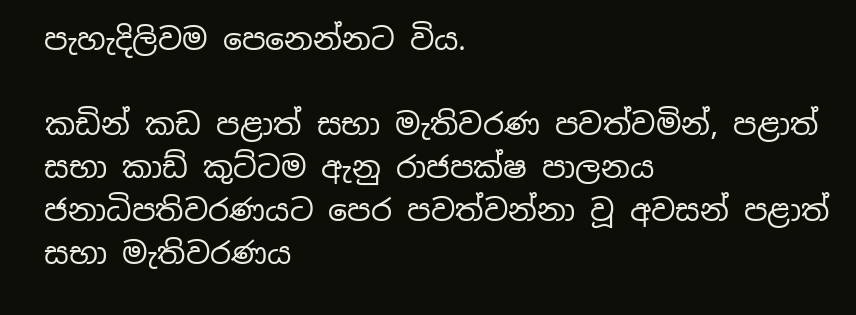පැහැදිලිවම පෙනෙන්නට විය.

කඩින් කඩ පළාත් සභා මැතිවරණ පවත්වමින්, පළාත් සභා කාඩ් කුට්ටම ඇනු රාජපක්ෂ පාලනය ජනාධිපතිවරණයට පෙර පවත්වන්නා වූ අවසන් පළාත් සභා මැතිවරණය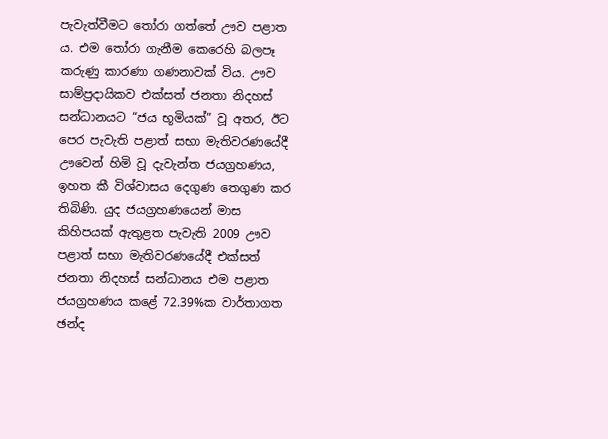පැවැත්වීමට තෝරා ගත්තේ ඌව පළාත ය. එම තෝරා ගැනීම කෙරෙහි බලපෑ කරුණු කාරණා ගණනාවක් විය. ඌව සාම්ප්‍රදායිකව එක්සත් ජනතා නිදහස් සන්ධානයට “ජය භූමියක්” වූ අතර, ඊට පෙර පැවැති පළාත් සභා මැතිවරණයේදී ඌවෙන් හිමි වූ දැවැන්ත ජයග්‍රහණය, ඉහත කී විශ්වාසය දෙගුණ තෙගුණ කර තිබිණි. යුද ජයග්‍රහණයෙන් මාස කිහිපයක් ඇතුළත පැවැති 2009 ඌව පළාත් සභා මැතිවරණයේදී එක්සත් ජනතා නිදහස් සන්ධානය එම පළාත ජයග්‍රහණය කළේ 72.39%ක වාර්තාගත ඡන්ද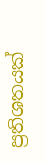ප්‍රතිශතයක්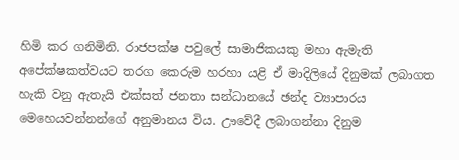හිමි කර ගනිමිනි. රාජපක්ෂ පවුලේ සාමාජිකයකු මහා ඇමැති අපේක්ෂකත්වයට තරග කෙරුම හරහා යළි ඒ මාදිලියේ දිනුමක් ලබාගත හැකි වනු ඇතැයි එක්සත් ජනතා සන්ධානයේ ඡන්ද ව්‍යාපාරය මෙහෙයවන්නන්ගේ අනුමානය විය. ඌවේදී ලබාගන්නා දිනුම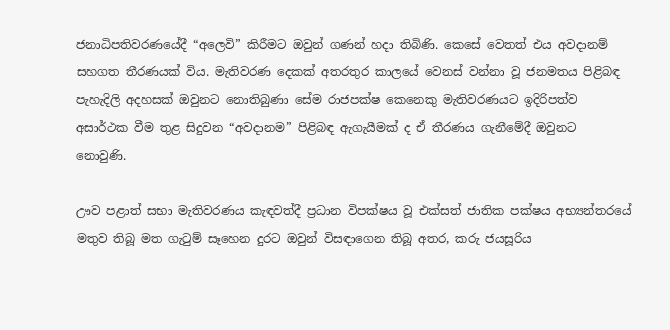ජනාධිපතිවරණයේදී “අලෙවි” කිරීමට ඔවුන් ගණන් හදා තිබිණි. කෙසේ වෙතත් එය අවදානම් සහගත තීරණයක් විය. මැතිවරණ දෙකක් අතරතුර කාලයේ වෙනස් වන්නා වූ ජනමතය පිළිබඳ පැහැදිලි අදහසක් ඔවුනට නොතිබුණා සේම රාජපක්ෂ කෙනෙකු මැතිවරණයට ඉදිරිපත්ව අසාර්ථක වීම තුළ සිදුවන “අවදානම” පිළිබඳ ඇගැයීමක් ද ඒ තීරණය ගැනීමේදී ඔවුනට නොවුණි.

ඌව පළාත් සභා මැතිවරණය කැඳවත්දී ප්‍රධාන විපක්ෂය වූ එක්සත් ජාතික පක්ෂය අභ්‍යන්තරයේ මතුව තිබූ මත ගැටුම් සෑහෙන දුරට ඔවුන් විසඳාගෙන තිබූ අතර, කරු ජයසූරිය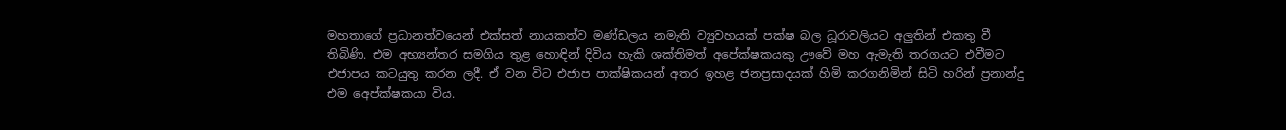මහතාගේ ප්‍රධානත්වයෙන් එක්සත් නායකත්ව මණ්ඩලය නමැති ව්‍යුවහයක් පක්ෂ බල ධූරාවලියට අලුතින් එකතු වී තිබිණි. එම අභ්‍යන්තර සමගිය තුළ හොඳින් දිවිය හැකි ශක්තිමත් අපේක්ෂකයකු ඌවේ මහ ඇමැති තරගයට එවීමට එජාපය කටයුතු කරන ලදී. ඒ වන විට එජාප පාක්ෂිකයන් අතර ඉහළ ජනප්‍රසාදයක් හිමි කරගනිමින් සිටි හරින් ප්‍රනාන්දු එම අ‍ෙප්ක්ෂකයා විය.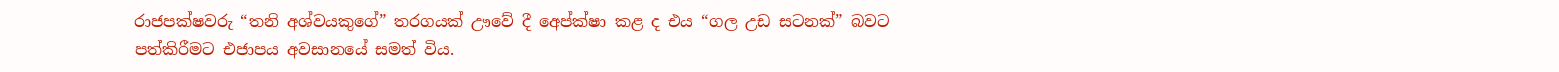රාජපක්ෂවරු “තනි අශ්වයකුගේ” තරගයක් ඌවේ දී අ‍ෙප්ක්ෂා කළ ද එය “ගල උඩ සටනක්” බවට පත්කිරීමට එජාපය අවසානයේ සමත් විය.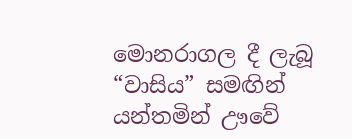මොනරාගල දී ලැබූ “වාසිය” සමඟින් යන්තමින් ඌවේ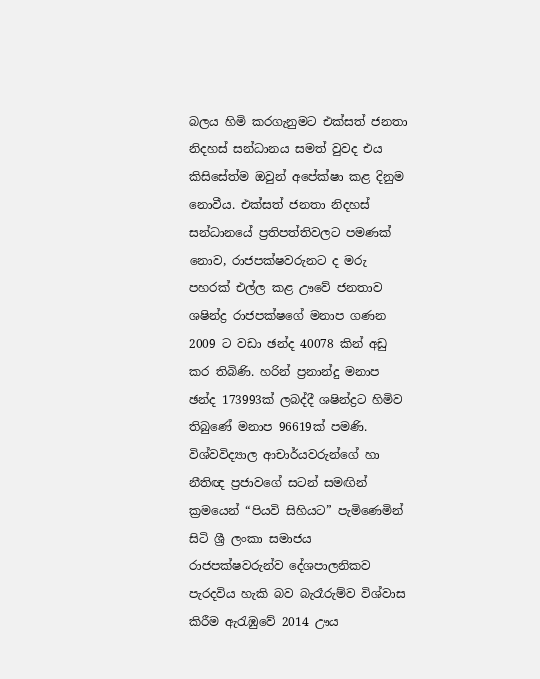බලය හිමි කරගැනුමට එක්සත් ජනතා නිදහස් සන්ධානය සමත් වුවද එය කිසිසේත්ම ඔවුන් අපේක්ෂා කළ දිනුම නොවීය. එක්සත් ජනතා නිදහස් සන්ධානයේ ප්‍රතිපත්තිවලට පමණක් නොව, රාජපක්ෂවරුනට ද මරු පහරක් එල්ල කළ ඌවේ ජනතාව ශෂින්ද්‍ර රාජපක්ෂගේ මනාප ගණන 2009 ට වඩා ඡන්ද 40078 කින් අඩු කර තිබිණි. හරින් ප්‍රනාන්දු මනාප ඡන්ද 173993ක් ලබද්දී ශෂින්ද්‍රට හිමිව තිබුණේ මනාප 96619ක් පමණි. විශ්වවිද්‍යාල ආචාර්යවරුන්ගේ හා නීතිඥ ප්‍රජාවගේ සටන් සමඟින් ක්‍රමයෙන් “පියවි සිහියට” පැමිණෙමින් සිටි ශ්‍රී ලංකා සමාජය රාජපක්ෂවරුන්ව දේශපාලනිකව පැරදවිය හැකි බව බැරෑරුම්ව විශ්වාස කිරීම ඇරැඹුවේ 2014 ඌය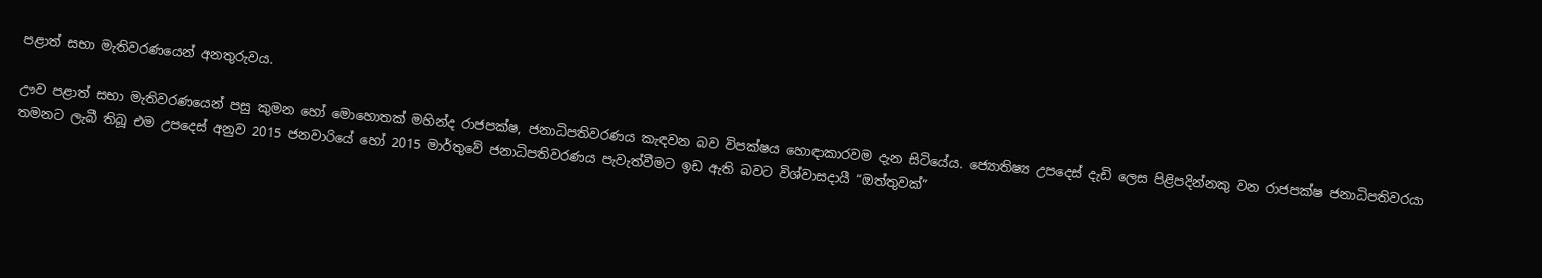පළාත් සභා මැතිවරණයෙන් අනතුරුවය.

ඌව පළාත් සභා මැතිවරණයෙන් පසු කුමන හෝ මොහොතක් මහින්ද රාජපක්ෂ, ජනාධිපතිවරණය කැඳවන බව විපක්ෂය හොඳාකාරවම දැන සිටියේය. ජ්‍යොතිෂ්‍ය උපදෙස් දැඩි ලෙස පිළිපදින්නකු ‍වන රාජපක්ෂ ජනාධිපතිවරයා තමනට ලැබී තිබූ එම උපදෙස් අනුව 2015 ජනවාරියේ හෝ 2015 මාර්තුවේ ජනාධිපතිවරණය පැවැත්වීමට ඉඩ ඇති බවට විශ්වාසදායී “ඔත්තුවක්”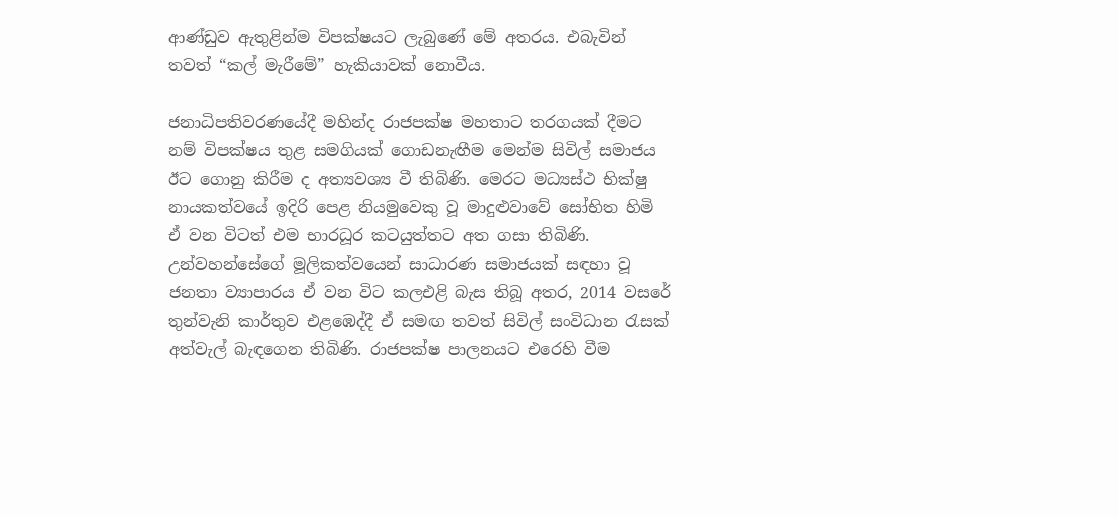ආණ්ඩුව ඇතුළින්ම විපක්ෂයට ලැබුණේ මේ අතරය. එබැවින් තවත් “කල් මැරීමේ” හැකියාවක් නොවීය.

ජනාධිපතිවරණයේදී මහින්ද රාජපක්ෂ මහතාට තරගයක් දීමට නම් විපක්ෂය තුළ සමගියක් ගොඩනැඟීම මෙන්ම සිවිල් සමාජය ඊට ගොනු කිරීම ද අත්‍යවශ්‍ය වී තිබිණි. මෙරට මධ්‍යස්ථ භික්ෂු නායකත්වයේ ඉදිරි පෙළ නියමුවෙකු වූ මාදුළුවාවේ සෝභිත හිමි ඒ වන විටත් එම භාරධූර කටයුත්තට අත ගසා තිබිණි. උන්වහන්සේගේ මූලිකත්වයෙන් සාධාරණ සමාජයක් සඳහා වූ ජනතා ව්‍යාපාරය ඒ වන විට කලඑළි බැස තිබූ අතර, 2014 වසරේ තුන්වැනි කාර්තුව එළඹෙද්දී ඒ සමඟ තවත් සිවිල් සංවිධාන රැසක් අත්වැල් බැඳගෙන තිබිණි. රාජපක්ෂ පාලනයට එරෙහි වීම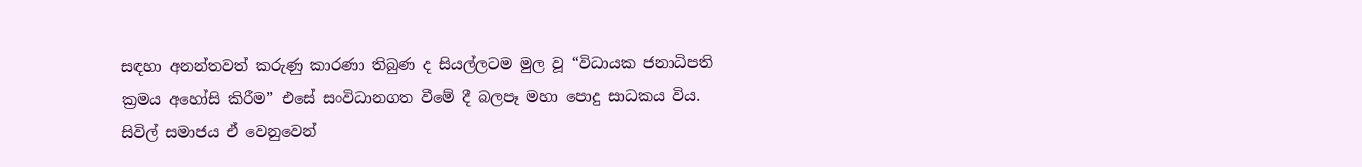සඳහා අනන්තවත් කරුණු කාරණා තිබුණ ද සියල්ලටම මුල වූ “විධායක ජනාධිපති ක්‍රමය අහෝසි කිරීම” එසේ සංවිධානගත වීමේ දී බලපෑ මහා පොදු සාධකය විය. සිවිල් සමාජය ඒ වෙනුවෙන්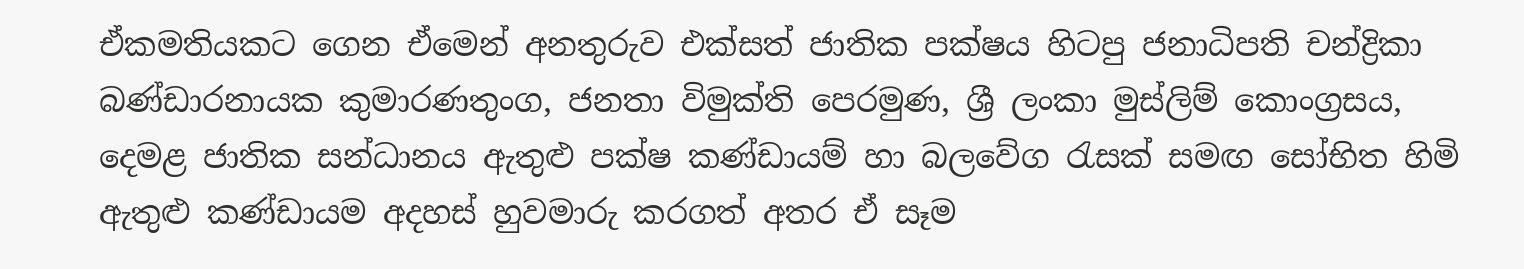ඒකමතියකට ගෙන ඒමෙන් අනතුරුව එක්සත් ජාතික පක්ෂය හිටපු ජනාධිපති චන්ද්‍රිකා බණ්ඩාරනායක කුමාරණතුංග, ජනතා විමුක්ති පෙරමුණ, ශ්‍රී ලංකා මුස්ලිම් කොංග්‍රසය, දෙමළ ජාතික සන්ධානය ඇතුළු පක්ෂ කණ්ඩායම් හා බලවේග රැසක් සමඟ සෝභිත හිමි ඇතුළු කණ්ඩායම අදහස් හුවමාරු කරගත් අතර ඒ සෑම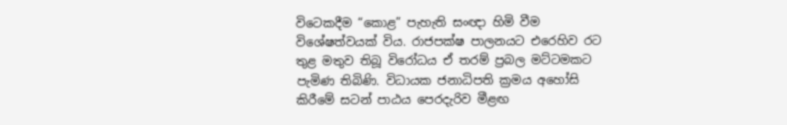විටෙකදීම “කොළ” පැහැති සංඥා හිමි වීම විශේෂත්වයක් විය. රාජපක්ෂ පාලනයට එරෙහිව රට තුළ මතුව තිබූ විරෝධය ඒ තරම් ප්‍රබල මට්ටමකට පැමිණ තිබිණි. විධායක ජනාධිපති ක්‍රමය අ‍හෝසි කිරීමේ සටන් පාඨය පෙරදැරිව මීළඟ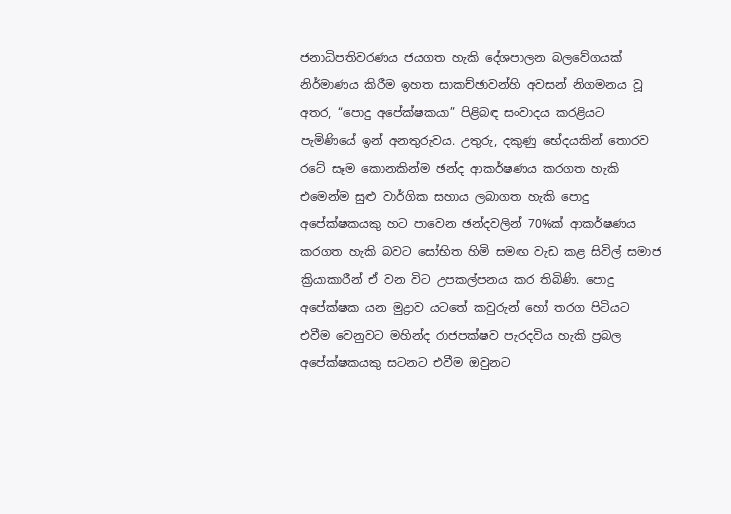ජනාධිපතිවරණය ජයගත හැකි දේශපාලන බලවේගයක් නිර්මාණය කිරීම ඉහත සාකච්ඡාවන්හි අවසන් නිගමනය වූ අතර, “පොදු අපේක්ෂකයා” පිළිබඳ සංවාදය කරළියට පැමිණියේ ඉන් අනතුරුවය. උතුරු, දකුණු භේදයකින් තොරව රටේ සෑම කොනකින්ම ඡන්ද ආකර්ෂණය කරගත හැකි එමෙන්ම සුළු වාර්ගික සහාය ලබාගත හැකි පොදු අපේක්ෂකයකු හට පාවෙන ඡන්දවලින් 70%ක් ආකර්ෂණය කරගත හැකි බවට සෝභිත හිමි සමඟ වැඩ කළ සිවිල් සමාජ ක්‍රියාකාරීන් ඒ වන විට උපකල්පනය කර තිබිණි. පොදු අපේක්ෂක යන මුද්‍රාව යටතේ කවුරුන් හෝ තරග පිටියට එවීම වෙනුවට මහින්ද රාජපක්ෂව පැරදවිය හැකි ප්‍රබල අපේක්ෂකයකු සටනට එවීම ඔවුනට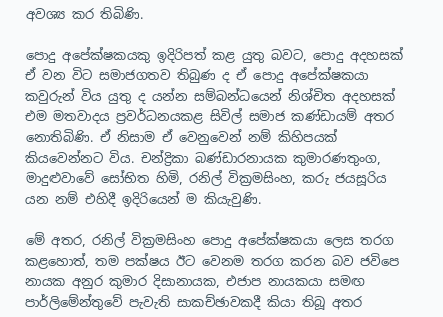අවශ්‍ය කර තිබිණි.

පොදු අපේක්ෂකයකු ඉදිරිපත් කළ යුතු බවට, පොදු අදහසක් ඒ වන විට සමාජගතව තිබුණ ද ඒ පොදු අපේක්ෂකයා කවුරුන් විය යුතු ද යන්න සම්බන්ධයෙන් නිශ්චිත අදහසක් එම මතවාදය ප්‍රවර්ධනයකළ සිවිල් සමාජ කණ්ඩායම් අතර නොතිබිණි. ඒ නිසාම ඒ වෙනුවෙන් නම් කිහිපයක් කියවෙන්නට විය. චන්ද්‍රිකා බණ්ඩාරනායක කුමාරණතුංග, මාදුළුවාවේ සෝභිත හිමි, රනිල් වික්‍රමසිංහ, කරු ජයසූරිය යන නම් එහිදී ඉදිරියෙන් ම කියැවුණි.

මේ අතර, රනිල් වික්‍රමසිංහ පොදු අපේක්ෂකයා ලෙස තරග කළහොත්, තම පක්ෂය ඊට වෙනම තරග කරන බව ජවිපෙ නායක අනුර කුමාර දිසානායක, එජාප නායකයා සමඟ පාර්ලිමේන්තුවේ පැවැති සාකච්ඡාවකදී කියා තිබූ අතර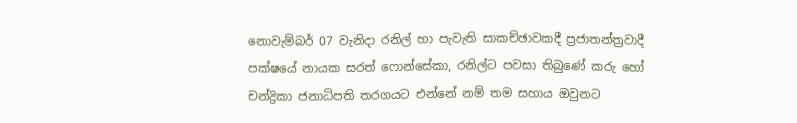නොවැම්බර් 07 වැනිදා රනිල් හා පැවැති සාකච්ඡාවකදී ප්‍රජාතන්ත්‍රවාදී පක්ෂයේ නායක සරත් ෆොන්සේකා, රනිල්ට පවසා තිබුණේ කරු හෝ චන්ද්‍රිකා ජනාධිපති තරගයට එන්නේ නම් තම සහාය ඔවුනට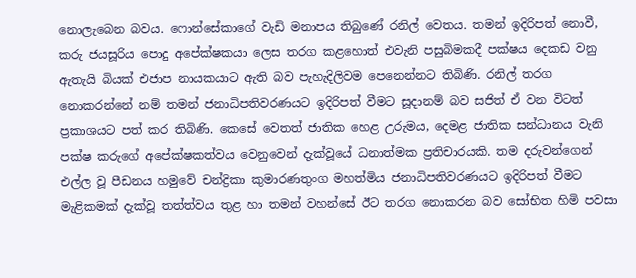නොලැබෙන බවය. ෆොන්සේකාගේ වැඩි මනාපය තිබුණේ රනිල් වෙතය. තමන් ඉදිරිපත් නොවී, කරු ජයසූරිය පොදු අපේක්ෂකයා ලෙස තරග කළහොත් එවැනි පසුබිමකදී පක්ෂය දෙකඩ වනු ඇතැයි බියක් එජාප නායකයාට ඇති බව පැහැදිලිවම පෙනෙන්නට තිබිණි. රනිල් තරග නොකරන්නේ නම් තමන් ජනාධිපතිවරණයට ඉදිරිපත් වීමට සූදානම් බව සජිත් ඒ වන විටත් ප්‍රකාශයට පත් කර තිබිණි. කෙසේ වෙතත් ජාතික‍ හෙළ උරුමය, දෙමළ ජාතික සන්ධානය වැනි පක්ෂ කරුගේ අපේක්ෂකත්වය වෙනුවෙන් දැක්වූයේ ධනාත්මක ප්‍රතිචාරයකි. තම දරුවන්ගෙන් එල්ල වූ පීඩනය හමුවේ චන්ද්‍රිකා කුමාරණතුංග මහත්මිය ජනාධිපතිවරණයට ඉදිරිපත් වීමට මැළිකමක් දැක්වූ තත්ත්වය තුළ හා තමන් වහන්සේ ඊට තරග නොකරන බව සෝභිත හිමි පවසා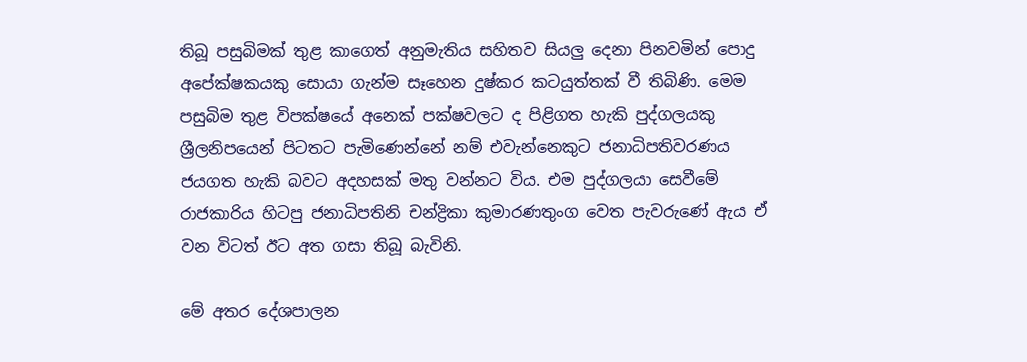තිබූ පසුබිමක් තුළ කාගෙත් අනුමැතිය සහිතව සියලු දෙනා පිනවමින් පොදු අපේක්ෂකයකු සොයා ගැන්ම සෑහෙන දුෂ්කර කටයුත්තක් වී තිබිණි. මෙම පසුබිම තුළ විපක්ෂයේ අනෙක් පක්ෂවලට ද පිළිගත හැකි පුද්ගලයකු ශ්‍රීලනිපයෙන් පිටතට පැමිණෙන්නේ නම් එවැන්නෙකුට ජනාධිපතිවරණය ජයගත හැකි බවට අදහසක් මතු වන්නට විය. එම පුද්ගලයා සෙවීමේ රාජකාරිය හිටපු ජනාධිපතිනි චන්ද්‍රිකා කුමාරණතුංග වෙත පැවරුණේ ඇය ඒ වන විටත් ඊට අත ගසා තිබූ බැවිනි.

මේ අතර දේශපාලන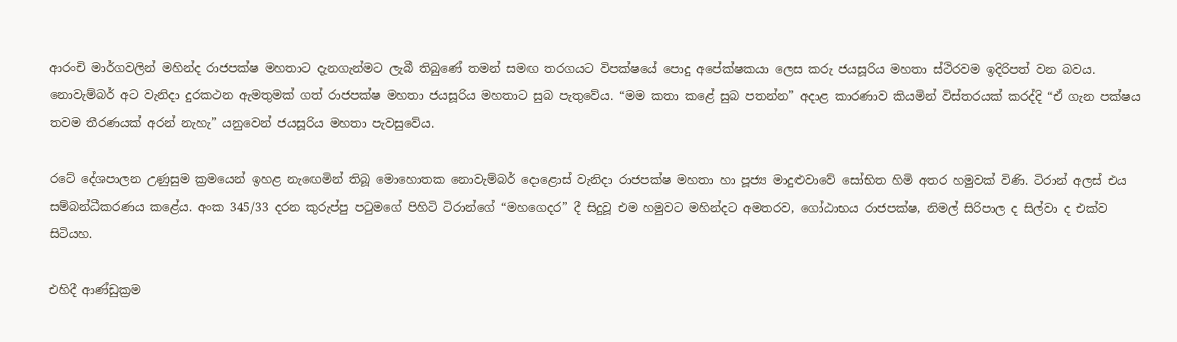ආරංචි මාර්ගවලින් මහින්ද රාජපක්ෂ මහතාට දැනගැන්මට ලැබී තිබුණේ තමන් සමඟ තරගයට විපක්ෂයේ පොදු අපේක්ෂකයා ලෙස කරු ජයසූරිය මහතා ස්ථිරවම ඉදිරිපත් වන බවය. නොවැම්බර් අට වැනිදා දුරකථන ඇමතුමක් ගත් රාජපක්ෂ මහතා ජයසූරිය මහතාට සුබ පැතුවේය. “මම කතා කළේ සුබ පතන්න” අදාළ කාරණාව කියමින් විස්තරයක් කරද්දි “ඒ ගැන පක්ෂය තවම තීරණයක් අරන් නැහැ” යනුවෙන් ජයසූරිය මහතා පැවසුවේය.

රටේ දේශපාලන උණුසුම ක්‍රමයෙන් ඉහළ නැ‍ඟෙමින් තිබූ මොහොතක නොවැම්බර් දොළොස් වැනිදා රාජපක්ෂ මහතා හා පූජ්‍ය මාදුළුවාවේ සෝභිත හිමි අතර හමුවක් විණි. ටිරාන් අලස් එය සම්බන්ධීකරණය කළේය. අංක 345/33 දරන කුරුප්පු පටුමගේ පිහිටි ටිරාන්ගේ “මහගෙදර” දී සිදුවූ එම හමුවට මහින්දට අමතරව, ගෝඨාභය රාජපක්ෂ, නිමල් සිරිපාල ද සිල්වා ද එක්ව සිටියහ.

එහිදී ආණ්ඩුක්‍රම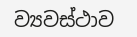ව්‍යවස්ථාව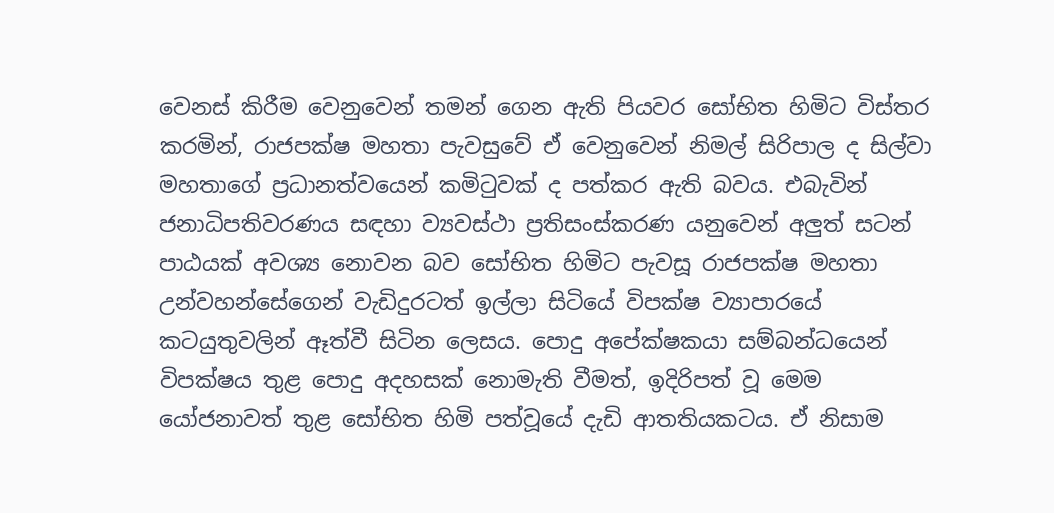වෙනස් කිරීම වෙනුවෙන් තමන් ගෙන ඇති පියවර සෝභිත හිමිට විස්තර කරමින්, රාජපක්ෂ මහතා පැවසුවේ ඒ වෙනුවෙන් නිමල් සිරිපාල ද සිල්වා මහතාගේ ප්‍රධානත්වයෙන් කමිටුවක් ද පත්කර ඇති බවය. එබැවින් ජනාධිපතිවරණය සඳහා ව්‍යවස්ථා ප්‍රතිසංස්කරණ යනුවෙන් අලුත් සටන් පාඨයක් අවශ්‍ය නොවන බව සෝභිත හිමිට පැවසූ රාජපක්ෂ මහතා උන්වහන්සේගෙන් වැඩිදුරටත් ඉල්ලා සිටියේ විපක්ෂ ව්‍යාපාරයේ කටයුතුවලින් ඈත්වී සිටින ලෙසය. පොදු අපේක්ෂකයා සම්බන්ධයෙන් විපක්ෂය තුළ පොදු අදහසක් නොමැති වීමත්, ඉදිරිපත් වූ මෙම යෝජනාවත් තුළ සෝභිත හිමි පත්වූයේ දැඩි ආතතියකටය. ඒ නිසාම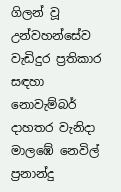ගිලන් වූ උන්වහන්සේව වැඩිදුර ප්‍රතිකාර සඳහා නොවැම්බර් දාහතර වැනිදා මාලඹේ නෙවිල් ප්‍රනාන්දු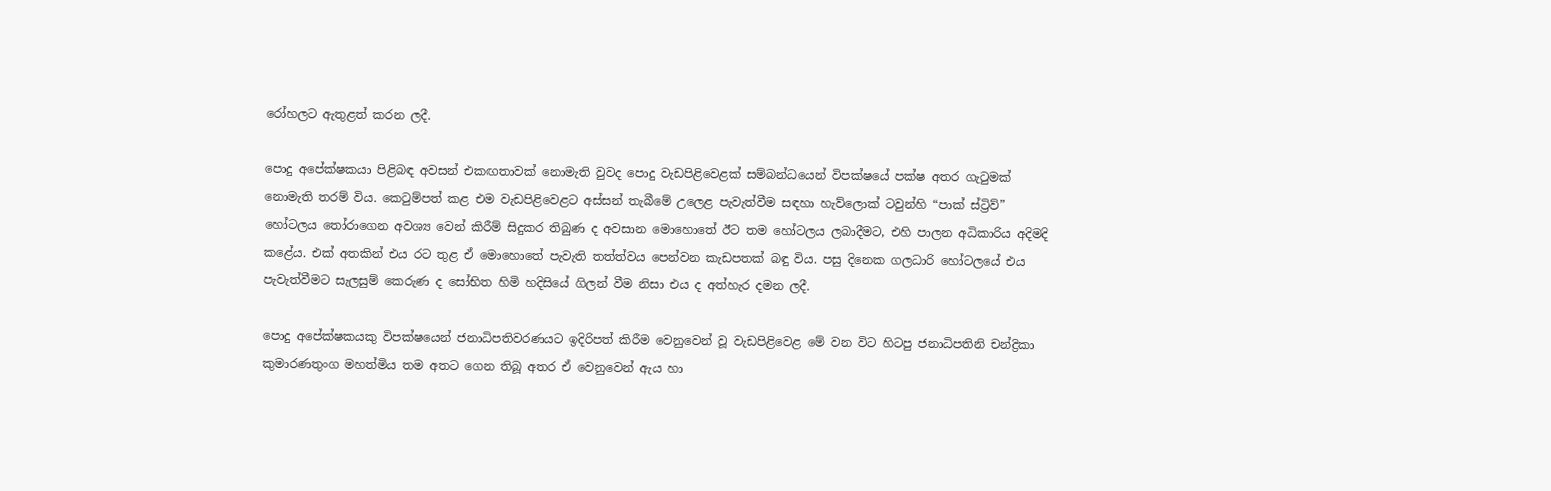රෝහලට ඇතුළත් කරන ලදී.

පොදු අපේක්ෂකයා පිළිබඳ අවසන් එකඟතාවක් නොමැති වුවද පොදු වැඩපිළිවෙළක් සම්බන්ධයෙන් විපක්ෂයේ පක්ෂ අතර ගැටුමක් නොමැති තරම් විය. කෙටුම්පත් කළ එම වැඩපිළිවෙළට අස්සන් තැබීමේ උලෙළ පැවැත්වීම සඳහා හැව්ලොක් ටවුන්හි “පාක් ස්ට්‍රිව්” හෝටලය තෝරාගෙන අවශ්‍ය වෙන් කිරීම් සිදුකර තිබුණ ද අවසාන මොහොතේ ඊට තම හෝටලය ලබාදීමට, එහි පාලන අධිකාරිය අදිමදි කළේය. එක් අතකින් එය රට තුළ ඒ මොහොතේ පැවැති තත්ත්වය පෙන්වන කැඩපතක් බඳු විය. පසු දිනෙක ගලධාරි හෝටලයේ එය පැවැත්වීමට සැලසුම් කෙරුණ ද සෝභිත හිමි හදිසියේ ගිලන් වීම නිසා එය ද අත්හැර දමන ලදී.

පොදු අපේක්ෂකයකු විපක්ෂයෙන් ජනාධිපතිවරණයට ඉදිරිපත් කිරීම වෙනුවෙන් වූ වැඩපිළිවෙළ මේ වන විට හිටපු ජනාධිපතිනි චන්ද්‍රිකා කුමාරණතුංග මහත්මිය තම අතට ගෙන තිබූ අතර ඒ වෙනුවෙන් ඇය හා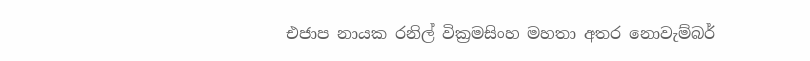එජාප නායක රනිල් වික්‍රමසිංහ මහතා අතර නොවැම්බර්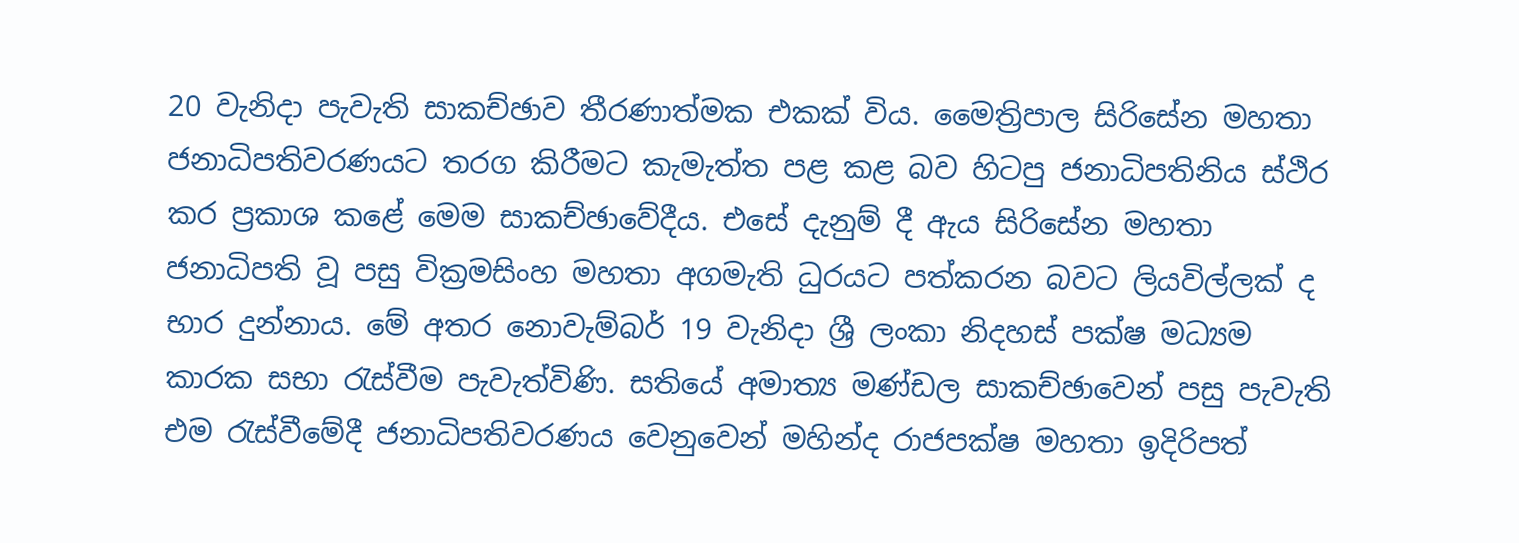20 වැනිදා පැවැති සාකච්ඡාව තීරණාත්මක එකක් විය. මෛත්‍රිපාල සිරිසේන මහතා ජනාධිපතිවරණයට තරග කිරීමට කැමැත්ත පළ කළ බව හිටපු ජනාධිපතිනිය ස්ථිර කර ප්‍රකාශ කළේ මෙම සාකච්ඡාවේදීය. එසේ දැනුම් දී ඇය සිරිසේන මහතා ජනාධිපති වූ පසු වික්‍රමසිංහ මහතා අගමැති ධුරයට පත්කරන බවට ලියවිල්ලක් ද භාර දුන්නාය. මේ අතර නොවැම්බර් 19 වැනිදා ශ්‍රී ලංකා නිදහස් පක්ෂ මධ්‍යම කාරක සභා රැස්වීම පැවැත්විණි. සතියේ අමාත්‍ය මණ්ඩල සාකච්ඡාවෙන් පසු පැවැති එම රැස්වීමේදී ජනාධිපතිවරණය වෙනුවෙන් මහින්ද රාජපක්ෂ මහතා ඉදිරිපත්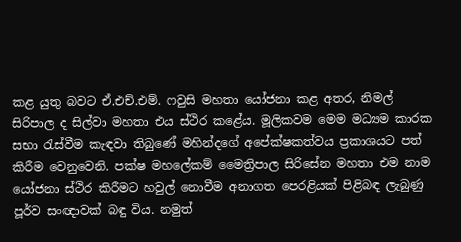කළ යුතු බවට ඒ.එච්.එම්. ෆවුසි මහතා යෝජනා කළ අතර, නිමල් සිරිපාල ද සිල්වා මහතා එය ස්ථිර කළේය. මූලිකවම මෙම මධ්‍යම කාරක සභා රැස්වීම කැඳවා තිබුණේ මහින්දගේ අපේක්ෂකත්වය ප්‍රකාශයට පත් කිරීම වෙනුවෙනි. පක්ෂ මහලේකම් මෛත්‍රිපාල සිරිසේන මහතා එම නාම යෝජනා ස්ථිර කිරීමට හවුල් නොවීම අනාගත පෙරළියක් පිළිබඳ ලැබුණු පූර්ව සංඥාවක් බඳු විය. නමුත්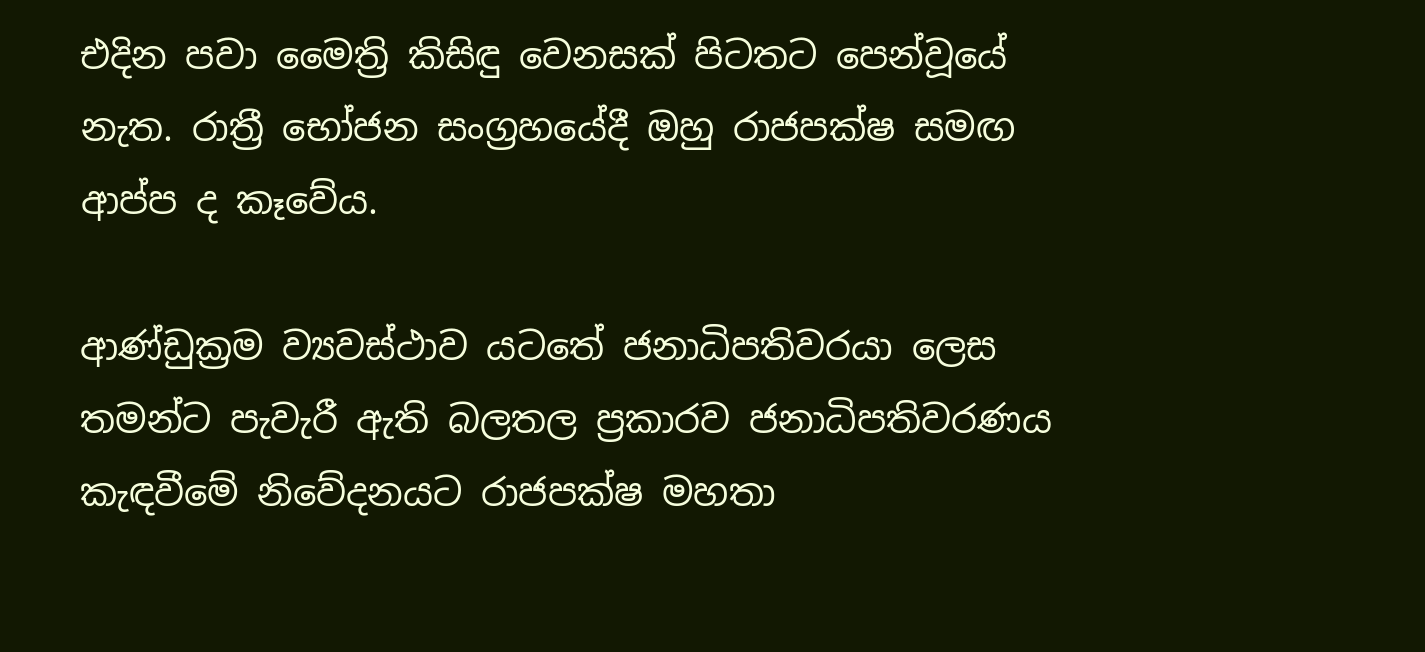එදින පවා මෛත්‍රි කිසිඳු වෙනසක් පිටතට පෙන්වූයේ නැත. රාත්‍රී භෝජන සංග්‍රහයේදී ඔහු රාජපක්ෂ සමඟ ආප්ප ද කෑවේය.

ආණ්ඩුක්‍රම ව්‍යවස්ථාව යටතේ ජනාධිපතිවරයා ලෙස තමන්ට පැවැරී ඇති බලතල ප්‍රකාරව ජනාධිපතිවරණය කැඳවීමේ නිවේදනයට රාජපක්ෂ මහතා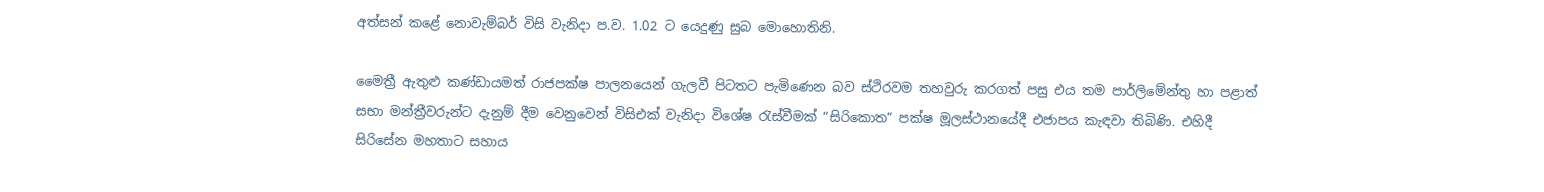අත්සන් කළේ නොවැම්බර් විසි වැනිදා ප.ව. 1.02 ට යෙදුණු සුබ මොහොතිනි.

මෛත්‍රී ඇතුළු කණ්ඩායමත් රාජපක්ෂ පාලනයෙන් ගැලවී පිටතට පැමිණෙන බව ස්ථිරවම තහවුරු කරගත් පසු එය තම පාර්ලිමේන්තු හා පළාත් සභා මන්ත්‍රීවරුන්ට දැනුම් දීම වෙනුවෙන් විසිඑක් වැනිදා විශේෂ රැස්වීමක් “සිරිකොත” පක්ෂ මූලස්ථානයේදී එජාපය කැඳවා තිබිණි. එහිදී සිරිසේන මහතාට සහාය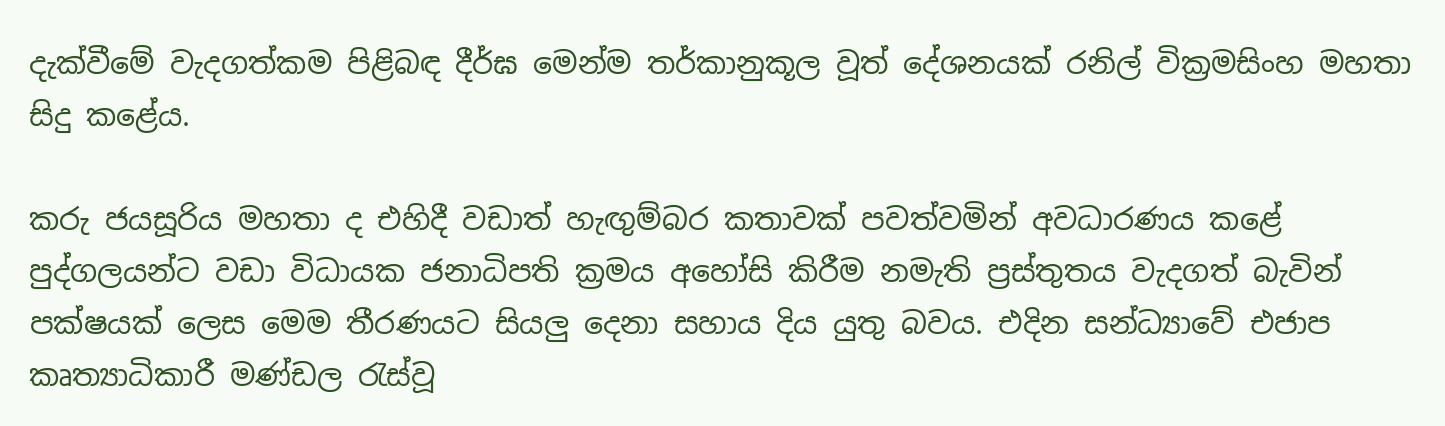දැක්වීමේ වැදගත්කම පිළිබඳ දීර්ඝ මෙන්ම තර්කානුකූල වූත් දේශනයක් රනිල් වික්‍රමසිංහ මහතා සිදු කළේය.

කරු ජයසූරිය මහතා ද එහිදී වඩාත් හැඟුම්බර කතාවක් පවත්වමින් අවධාරණය කළේ පුද්ගලයන්ට වඩා විධායක ජනාධිපති ක්‍රමය අහෝසි කිරීම නමැති ප්‍රස්තුතය වැදගත් බැවින් පක්ෂයක් ලෙස මෙම තීරණයට සියලු දෙනා සහාය දිය යුතු බවය. එදින සන්ධ්‍යාවේ එජාප කෘත්‍යාධිකාරී මණ්ඩල රැස්වූ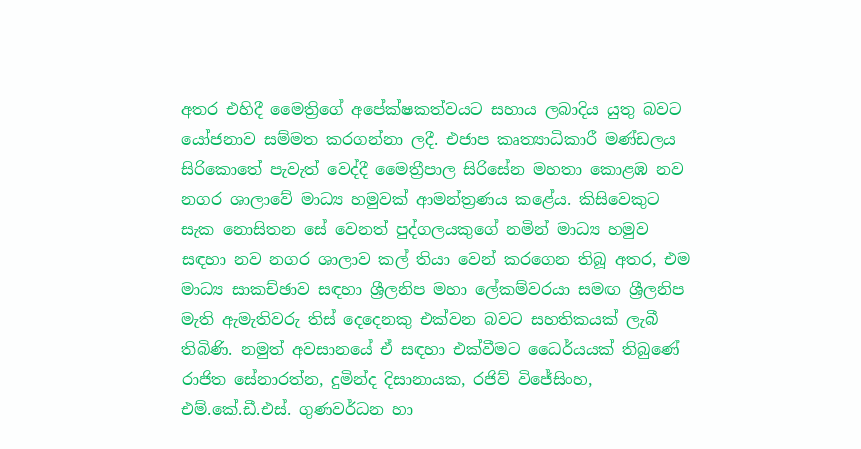අතර එහිදී මෛත්‍රිගේ අපේක්ෂකත්වයට සහාය ලබාදිය යුතු බවට යෝජනාව සම්මත කරගන්නා ලදී. එජාප කෘත්‍යාධිකාරී මණ්ඩලය සිරිකොතේ පැවැත් වෙද්දී මෛත්‍රීපාල සිරිසේන මහතා කොළඹ නව නගර ශාලාවේ මාධ්‍ය හමුවක් ආමන්ත්‍රණය කළේය. කිසිවෙකුට සැක නොසිතන සේ වෙනත් පුද්ගලයකුගේ නමින් මාධ්‍ය හමුව සඳහා නව නගර ශාලාව කල් තියා වෙන් කරගෙන තිබූ අතර, එම මාධ්‍ය සාකච්ඡාව සඳහා ශ්‍රීලනිප මහා ලේකම්වරයා සමඟ ශ්‍රීලනිප මැති ඇමැතිවරු තිස් දෙදෙ‍නකු එක්වන බවට සහතිකයක් ලැබී තිබිණි. නමුත් අවසානයේ ඒ සඳහා එක්වීමට ධෛර්යයක් තිබුණේ රාජිත සේනාරත්න, දුමින්ද දිසානායක, රජිව් විජේසිංහ, එම්.කේ.ඩී.එස්. ගුණවර්ධන හා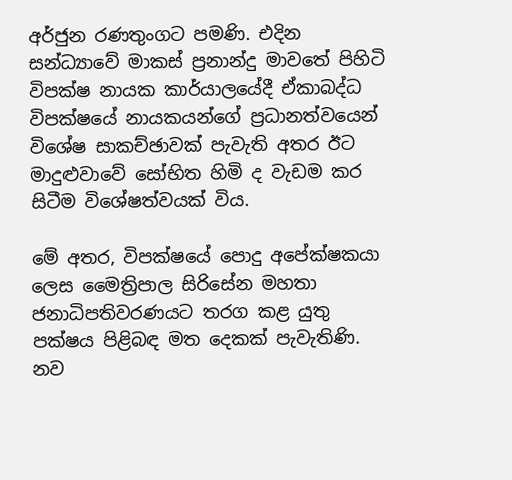අර්ජුන රණතුංගට පමණි. එදින සන්ධ්‍යාවේ මාකස් ප්‍රනාන්දු මාවතේ පිහිටි විපක්ෂ නායක කාර්යාලයේදී ඒකාබද්ධ විපක්ෂයේ නායකයන්ගේ ප්‍රධානත්වයෙන් විශේෂ සාකච්ඡාවක් පැවැති අතර ඊට මාදුළුවාවේ සෝභිත හිමි ද වැඩම කර සිටීම විශේෂත්වයක් විය.

මේ අතර, විපක්ෂයේ පොදු අපේක්ෂකයා ලෙස මෛත්‍රිපාල සිරිසේන මහතා ජනාධිපතිවරණයට තරග කළ යුතු පක්ෂය පිළිබඳ මත දෙකක් පැවැතිණි. නව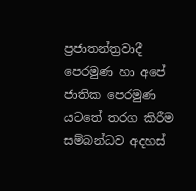ප්‍රජාතන්ත්‍රවාදී පෙරමුණ හා අපේ ජාතික පෙරමුණ යටතේ තරග කිරීම සම්බන්ධව අදහස්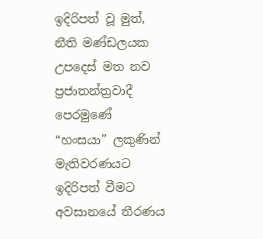ඉදිරිපත් වූ මුත්, නීති මණ්ඩලයක උපදෙස් මත නව ප්‍රජාතන්ත්‍රවාදී පෙරමුණේ “හංසයා” ලකුණින් මැතිවරණයට ඉදිරිපත් වීමට අවසානයේ තීරණය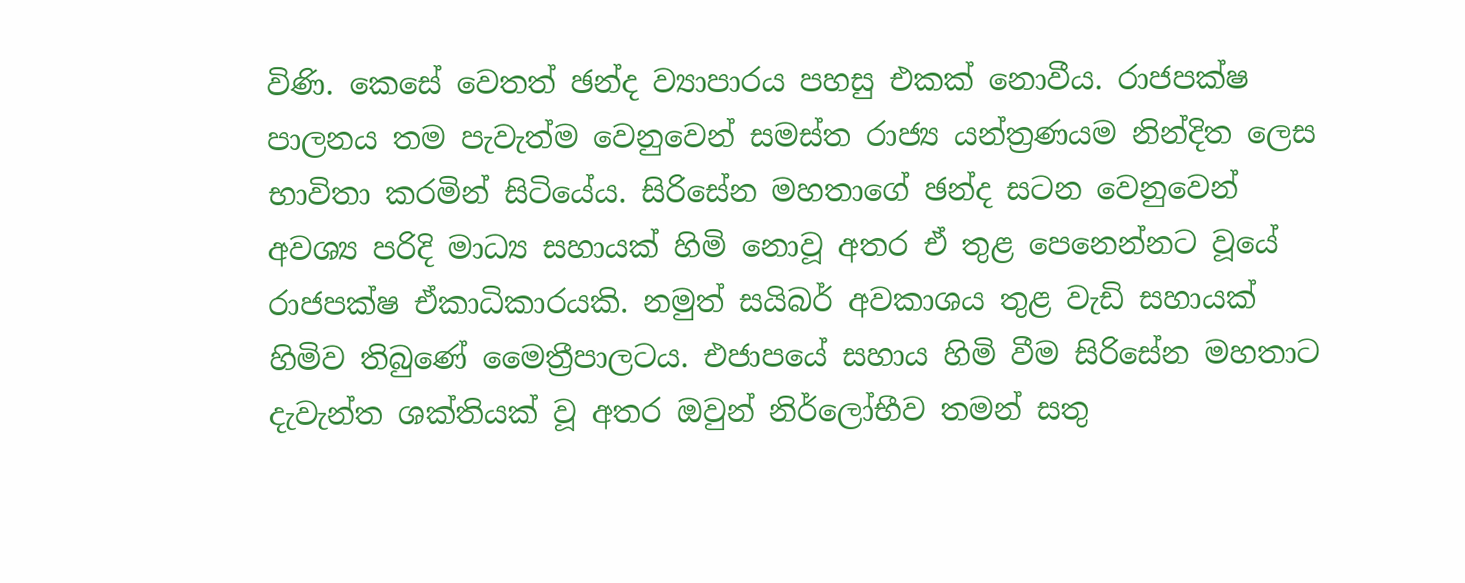විණි. කෙසේ වෙතත් ඡන්ද ව්‍යාපාරය පහසු එකක් නොවීය. රාජපක්ෂ පාලනය තම පැවැත්ම වෙනුවෙන් සමස්ත රාජ්‍ය යන්ත්‍රණයම නින්දිත ලෙස භාවිතා කරමින් සිටියේය. සිරිසේන මහතාගේ ඡන්ද සටන වෙනුවෙන් අවශ්‍ය පරිදි මාධ්‍ය සහායක් හිමි නොවූ අතර ඒ තුළ පෙනෙන්නට වූයේ රාජපක්ෂ ඒකාධිකාරයකි. නමුත් සයිබර් අවකාශය තුළ වැඩි සහායක් හිමිව තිබුණේ මෛත්‍රීපාලටය. එජාපයේ සහාය හිමි වීම සිරිසේන මහතාට දැවැන්ත ශක්තියක් වූ අතර ඔවුන් නිර්ලෝභීව තමන් සතු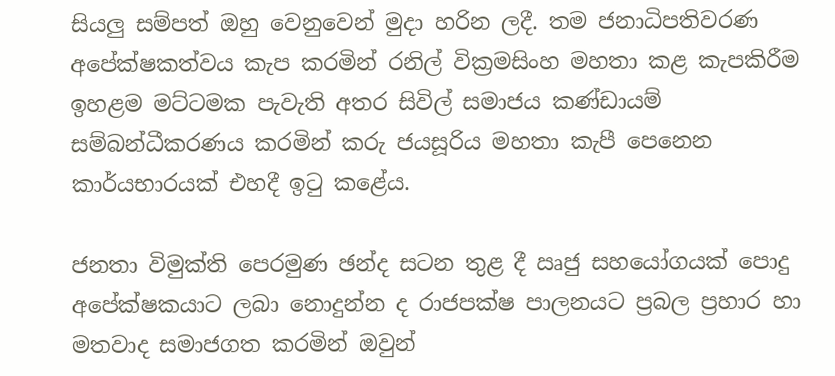සියලු සම්පත් ඔහු වෙනුවෙන් මුදා හරින ලදී. තම ජනාධිපතිවරණ අපේක්ෂකත්වය කැප කරමින් රනිල් වික්‍රමසිංහ මහතා කළ කැපකිරීම ඉහළම මට්ටමක පැවැති අතර සිවිල් සමාජය කණ්ඩායම් සම්බන්ධීකරණය කරමින් කරු ජයසූරිය මහතා කැපී පෙනෙන කාර්යභාරයක් එහදී ඉටු කළේය.

ජනතා විමුක්ති පෙරමුණ ඡන්ද සටන තුළ දී ඍජු සහයෝගයක් පොදු අපේක්ෂකයාට ලබා නොදුන්න ද රාජපක්ෂ පාලනයට ප්‍රබල ප්‍රහාර හා මතවාද සමාජගත කරමින් ඔවුන්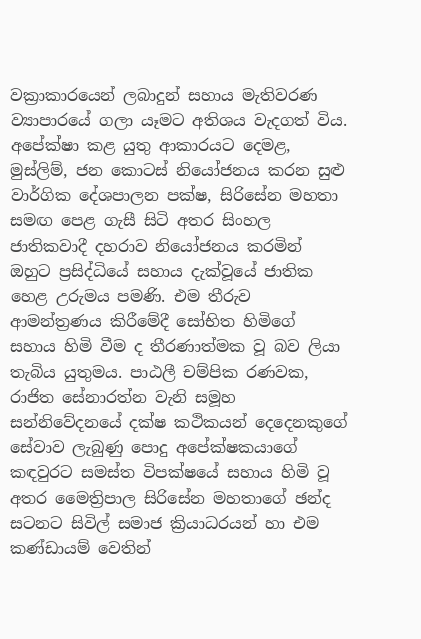වක්‍රාකාරයෙන් ලබාදුන් සහාය මැතිවරණ ව්‍යාපාරයේ ගලා යෑමට අතිශය වැදගත් විය. අපේක්ෂා කළ යුතු ආකාරයට දෙමළ, මුස්ලිම්, ජන කොටස් නියෝජනය කරන සුළු වාර්ගික දේශපාලන පක්ෂ, සිරිසේන මහතා සමඟ පෙළ ගැසී සිටි අතර සිංහල ජාතිකවාදී දහරාව නියෝජනය කරමින් ඔහුට ප්‍රසිද්ධියේ සහාය දැක්වූයේ ජාතික හෙළ උරුමය පමණි. එම තීරුව ආමන්ත්‍රණය කිරීමේදී සෝභිත හිමිගේ සහාය හිමි වීම ද තීරණාත්මක වූ බව ලියා තැබිය යුතුමය. පාඨලී චම්පික රණවක, රාජිත සේනාරත්න වැනි සමූහ සන්නිවේදනයේ දක්ෂ කථිකයන් දෙදෙනකුගේ සේවාව ලැබුණු පොදු අපේක්ෂකයාගේ කඳවුරට සමස්ත විපක්ෂයේ සහාය හිමි වූ අතර මෛත්‍රිපාල සිරිසේන මහතාගේ ඡන්ද සටනට සිවිල් සමාජ ක්‍රියාධරයන් හා එම කණ්ඩායම් වෙතින්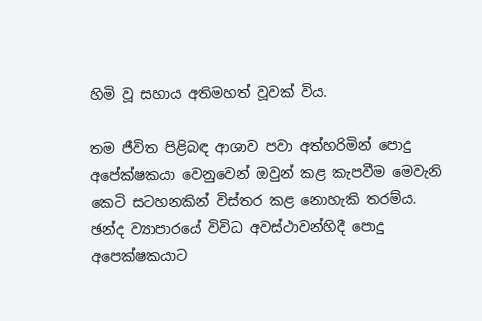හිමි වූ සහාය අතිමහත් වූවක් විය.

තම ජීවිත පිළිබඳ ආශාව පවා අත්හරිමින් පොදු අපේක්ෂකයා වෙනුවෙන් ඔවුන් කළ කැපවීම මෙවැනි කෙටි සටහනකින් විස්තර කළ නොහැකි තරම්ය. ඡන්ද ව්‍යාපාරයේ විවිධ අවස්ථාවන්හිදී පොදු අපෙක්ෂකයාට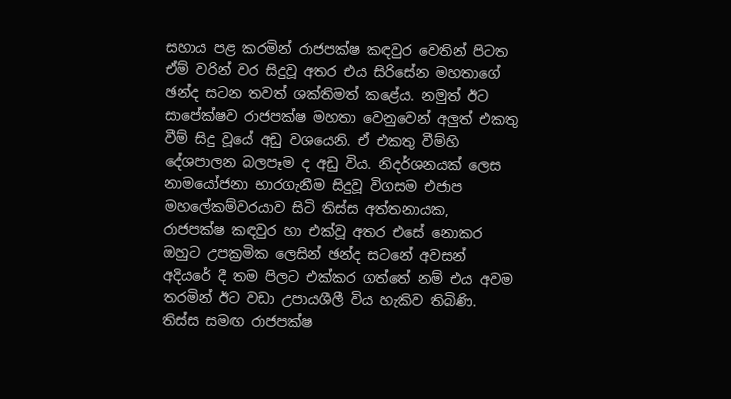සහාය පළ කරමින් රාජපක්ෂ කඳවුර වෙතින් පිටත ඒම් වරින් වර සිදුවූ අතර එය සිරිසේන මහතාගේ ඡන්ද සටන තවත් ශක්තිමත් කළේය. නමුත් ඊ‍ට සාපේක්ෂව රාජපක්ෂ මහතා වෙනුවෙන් අලුත් එකතු වීම් සිදු වූයේ අඩු වශයෙනි. ඒ එකතු වීම්හි දේශපාලන බලපෑම ද අඩු විය. නිදර්ශනයක් ලෙස නාමයෝජනා භාරගැනීම සිදුවූ විගසම එජාප මහලේකම්වරයාව සිටි තිස්ස අත්තනායක, රාජපක්ෂ කඳවුර හා එක්වූ අතර එසේ නොකර ඔහුට උපක්‍රමික ලෙසින් ඡන්ද සටනේ අවසන් අදියරේ දී තම පිලට එක්කර ගත්තේ නම් එය අවම තරමින් ඊට වඩා උපායශීලී විය හැකිව තිබිණි. තිස්ස සමඟ රාජපක්ෂ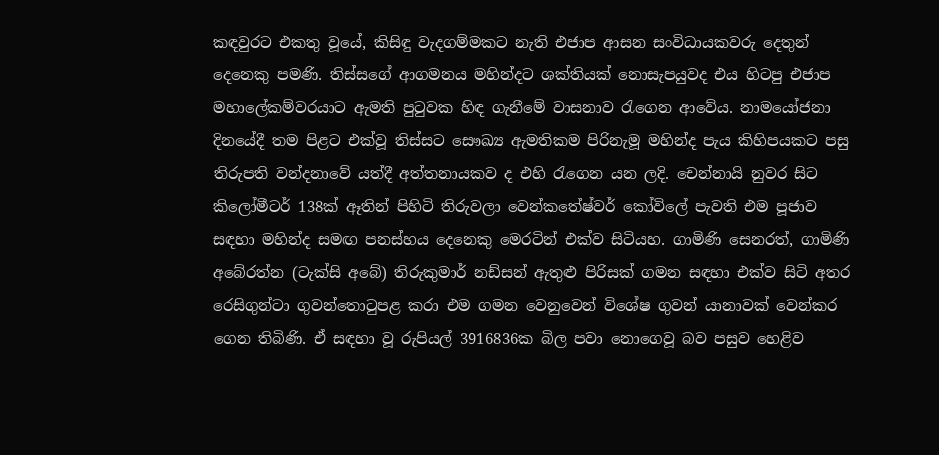කඳවුරට එකතු වූයේ, කිසිඳු වැදගම්මකට නැති එජාප ආසන සංවිධායකවරු දෙතුන් දෙනෙකු පමණි. තිස්සගේ ආගමනය මහින්දට ශක්තියක් නොසැපයුවද එය හිටපු එජාප මහාලේකම්වරයාට ඇමති පුටුවක හිඳ ගැනීමේ වාසනාව රැගෙන ආවේය. නාමයෝජනා දිනයේදී තම පිළට එක්වූ තිස්සට සෞඛ්‍ය ඇමතිකම පිරිනැමූ මහින්ද පැය කිහිපයකට පසු තිරුපති වන්දනාවේ යත්දී අත්තනායකව ද එහි රැගෙන යන ලදි. චෙන්නායි නුවර සිට කිලෝමීටර් 138ක් ඈතින් පිහිටි තිරුවලා වෙන්කතේෂ්වර් කෝවිලේ පැවති එම පූජාව සඳහා මහින්ද සමඟ පනස්හය දෙනෙකු මෙරටින් එක්ව සිටියහ. ගාමිණි සෙනරත්, ගාමිණි අබේරත්න (ටැක්සි අබේ) ති‍රුකුමාර් නඩ්සන් ඇතුළු පිරිසක් ගමන සඳහා එක්ව සිටි අතර රෙසිගුන්ටා ගුවන්තොටුපළ කරා එම ගමන වෙනුවෙන් විශේෂ ගුවන් යානාවක් වෙන්කර ගෙන තිබිණි. ඒ සඳහා වූ රුපියල් 3916836ක බිල පවා නොගෙවූ බව පසුව හෙළිව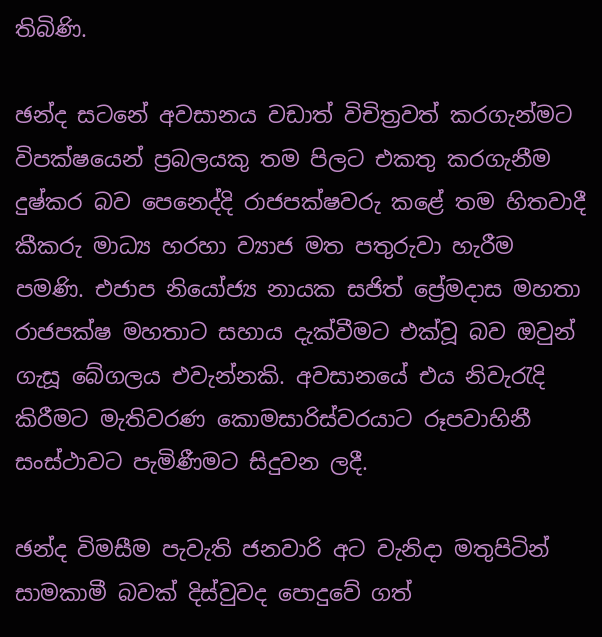තිබිණි.

ඡන්ද සටනේ අවසානය වඩාත් විචිත්‍රවත් කරගැන්මට විපක්ෂයෙන් ප්‍රබලයකු තම පිලට එකතු කරගැනීම දුෂ්කර බව පෙනෙද්දි රාජපක්ෂවරු කළේ තම හිතවාදී කීකරු මාධ්‍ය හරහා ව්‍යාජ මත පතුරුවා හැරීම පමණි. එජාප නියෝජ්‍ය නායක සජිත් ප්‍රේමදාස මහතා රාජපක්ෂ මහතාට සහාය දැක්වීමට එක්වූ බව ඔවුන් ගැසූ බේගලය එවැන්නකි. අවසානයේ එය නිවැරැදි කිරීමට මැතිවරණ කොමසාරිස්වරයාට රූපවාහිනී සංස්ථාවට පැමිණීමට සිදුවන ලදී.

ඡන්ද විමසීම පැවැති ජනවාරි අට වැනිදා මතුපිටින් සාමකාමී බවක් දිස්වුවද පොදුවේ ගත්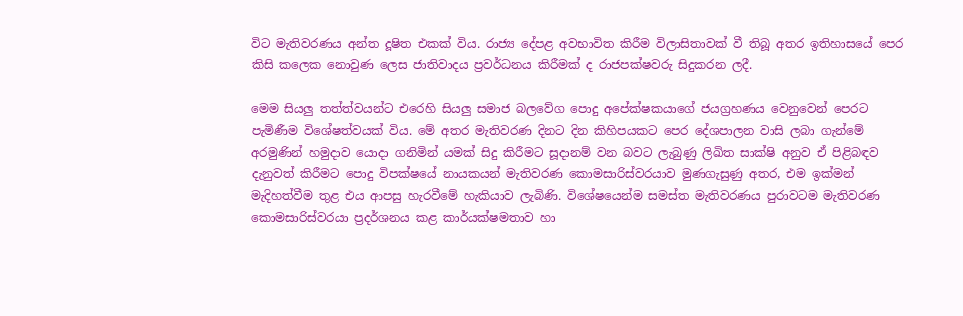විට මැතිවරණය අන්ත දූෂිත එකක් විය. රාජ්‍ය දේපළ අවභාවිත කිරීම විලාසිතාවක් වී තිබූ අතර ඉතිහාසයේ පෙර කිසි කලෙක නොවුණ ලෙස ජාතිවාදය ප්‍රවර්ධනය කිරීමක් ද රාජපක්ෂවරු සිදුකරන ලදී.

මෙම සියලු තත්ත්වයන්ට එරෙහි සියලු සමාජ බලවේග පොදු අපේක්ෂකයාගේ ජයග්‍රහණය වෙනුවෙන් පෙරට පැමිණීම විශේෂත්වයක් විය. මේ අතර මැතිවරණ දිනට දින කිහිපයකට පෙර දේශපාලන වාසි ලබා ගැන්මේ අරමුණින් හමුදාව යොදා ගනිමින් යමක් සිදු කිරීමට සූදානම් වන බවට ලැබුණු ලිඛිත සාක්ෂි අනුව ඒ පිළිබඳව දැනුවත් කිරීමට පොදු විපක්ෂයේ නායකයන් මැතිවරණ කොමසාරිස්වරයාව මුණගැසුණු අතර, එම ඉක්මන් මැදිහත්වීම තුළ එය ආපසු හැරවීමේ හැකියාව ලැබිණි. විශේෂයෙන්ම සමස්ත මැතිවරණය පුරාවටම මැතිවරණ කොමසාරිස්වරයා ප්‍රදර්ශනය කළ කාර්යක්ෂමතාව හා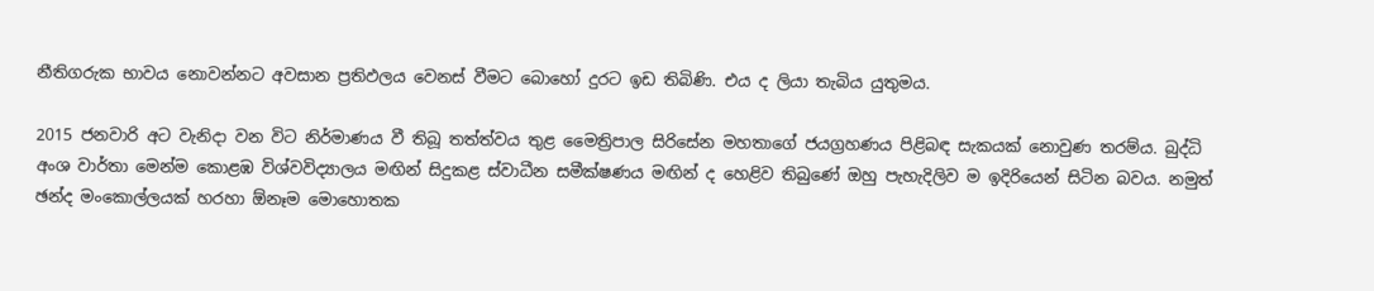නීතිගරුක භාවය නොවන්නට අවසාන ප්‍රතිඵලය වෙනස් වීමට බොහෝ දුරට ඉඩ තිබිණි. එය ද ලියා තැබිය යුතුමය.

2015 ජනවාරි අට වැනිදා වන විට නිර්මාණය වී තිබූ තත්ත්වය තුළ මෛත්‍රිපාල සිරිසේන මහතාගේ ජයග්‍රහණය පිළිබඳ සැකයක් නොවුණ තරම්ය. බුද්ධි අංශ වාර්තා මෙන්ම කොළඹ විශ්වවිද්‍යාලය මඟින් සිදුකළ ස්වාධීන සමීක්ෂණය මඟින් ද හෙළිව තිබුණේ ඔහු පැහැදිලිව ම ඉදිරියෙන් සිටින බවය. නමුත් ඡන්ද මංකොල්ලයක් හරහා ඕනෑම මොහොතක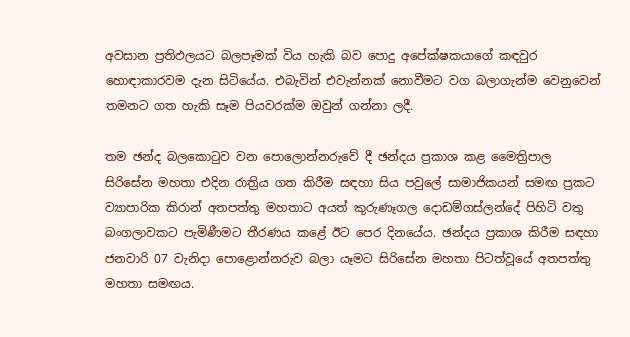අවසාන ප්‍රතිඵලයට බලපෑමක් විය හැකි බව පොදු අපේක්ෂකයාගේ කඳවුර හොඳාකාරවම දැන සිටියේය. එබැවින් එවැන්නක් නොවීමට වග බලාගැන්ම වෙනුවෙන් තමනට ගත හැකි සෑම පියවරක්ම ඔවුන් ගන්නා ලදී.

තම ඡන්ද බලකොටුව වන පොලොන්නරුවේ දී ඡන්දය ප්‍රකාශ කළ මෛත්‍රිපාල සිරිසේන මහතා එදින රාත්‍රිය ගත කිරීම සඳහා සිය පවුලේ සාමාජිකයන් සමඟ ප්‍රකට ව්‍යාපාරික කිරාන් අතපත්තු මහතාට අයත් කුරුණෑගල දොඩම්ගස්ලන්දේ පිහිටි වතු බංගලාවකට පැමිණීමට තීරණය කළේ ඊ‍ට පෙර දිනයේය. ඡන්දය ප්‍රකාශ කිරීම සඳහා ජනවාරි 07 වැනිදා පොළොන්නරුව බලා යෑමට සිරිසේන මහතා පිටත්වූයේ අතපත්තු මහතා සමඟය.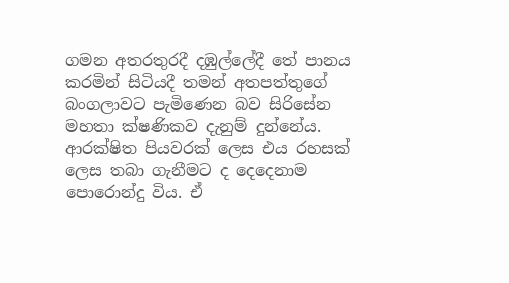ගමන අතරතුරදී දඹුල්ලේදී තේ පානය කරමින් සිටියදී තමන් අතපත්තුගේ බංගලාවට පැමිණෙන බව සිරිසේන මහතා ක්ෂණිකව දැනුම් දුන්නේය. ආරක්ෂිත පියවරක් ලෙස එය රහසක් ලෙස තබා ගැනීමට ද දෙදෙනාම පො‍රොන්දු විය. ඒ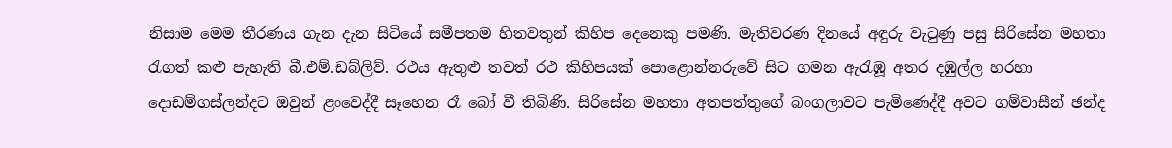නිසාම මෙම තීරණය ගැන දැන සිටියේ සමීපතම හිතවතුන් කිහිප දෙනෙකු පමණි. මැතිවරණ දිනයේ අඳුරු වැටුණු පසු සිරිසේන මහතා රැගත් කළු පැහැති බී.එම්.ඩබ්ලිව්. රථය ඇතුළු තවත් රථ කිහිපයක් පොළොන්නරුවේ සිට ගමන ඇරැඹූ අතර දඹුල්ල හරහා දොඩම්ගස්ලන්දට ඔවුන් ළංවෙද්දී සෑහෙන රෑ බෝ වී තිබිණි. සිරිසේන මහතා අතපත්තුගේ බංගලාවට පැමිණෙද්දී අවට ගම්වාසීන් ඡන්ද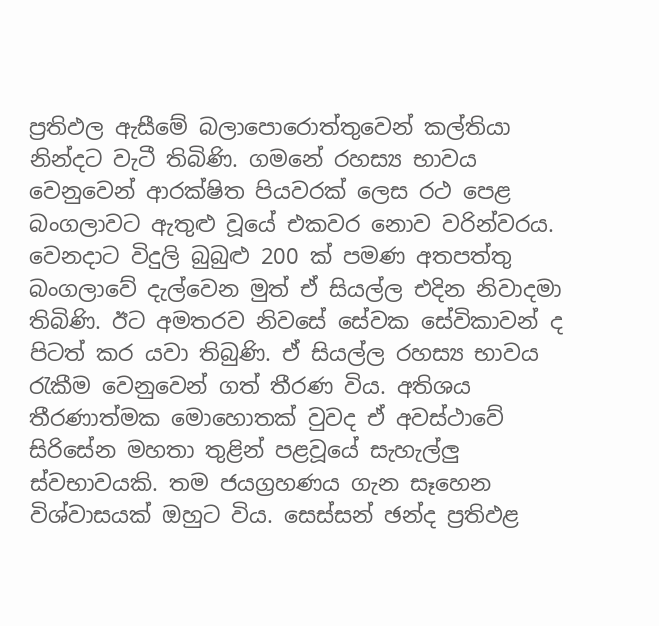ප්‍රතිඵල ඇසීමේ බලාපොරොත්තුවෙන් කල්තියා නින්දට වැටී තිබිණි. ගමනේ රහස්‍ය භාවය වෙනුවෙන් ආරක්ෂිත පියවරක් ලෙස රථ පෙළ බංගලාවට ඇතුළු වූයේ එකවර නොව වරින්වරය. වෙනදාට විදුලි බුබුළු 200 ක් පමණ අතපත්තු බංගලාවේ දැල්වෙන මුත් ඒ සියල්ල එදින නිවාදමා තිබිණි. ඊට අමතරව නිවසේ සේවක සේවිකාවන් ද පිටත් කර යවා තිබුණි. ඒ සියල්ල රහස්‍ය භාවය රැකීම වෙනුවෙන් ගත් තීරණ විය. අතිශය තීරණාත්මක මොහොතක් වුවද ඒ අවස්ථාවේ සිරිසේන මහතා තුළින් පළවූයේ සැහැල්ලු ස්වභාවයකි. තම ජයග්‍රහණය ගැන සෑහෙන විශ්වාසයක් ඔහුට විය. සෙස්සන් ඡන්ද ප්‍රතිඵළ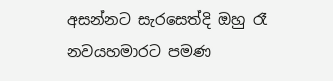අසන්නට සැරසෙත්දි ඔහු රෑ නවයහමාරට පමණ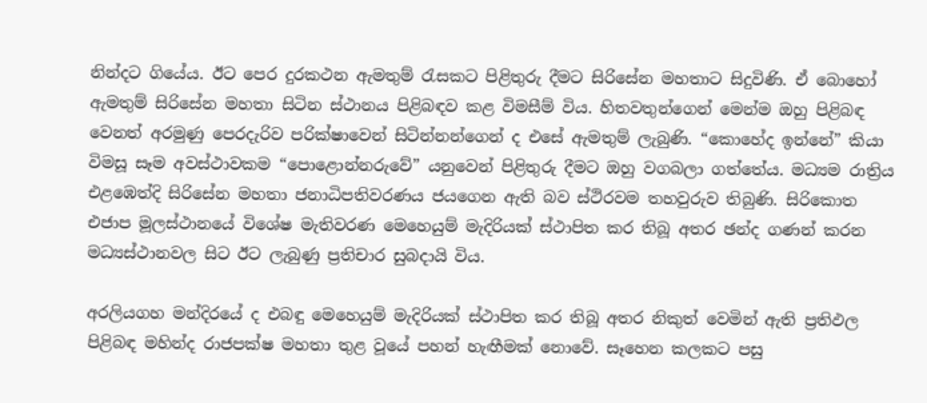නින්දට ගියේය. ඊට පෙර දුරකථන ඇමතුම් රැසකට පිළිතුරු දීමට සිරිසේන මහතාට සිදුවිණි. ඒ බොහෝ ඇමතුම් සිරිසේන මහතා සිටින ස්ථානය පිළිබඳව කළ විමසීම් විය. හිතවතුන්ගෙන් මෙන්ම ඔහු පිළිබඳ වෙනත් අරමුණු පෙරදැරිව පරික්ෂාවෙන් සිටින්නන්ගෙන් ද එසේ ඇමතුම් ලැබුණි. “කොහේද ඉන්නේ” කියා විමසූ සෑම අවස්ථාවකම “පොළොන්නරුවේ” යනුවෙන් පිළිතුරු දීමට ඔහු වගබලා ගත්තේය. මධ්‍යම රාත්‍රිය එළඹෙත්දි සිරිසේන මහතා ජනාධිපතිවරණය ජයගෙන ඇති බව ස්ථිරවම තහවුරුව තිබුණි. සිරිකොත එජාප මූලස්ථානයේ විශේෂ මැතිවරණ මෙහෙයුම් මැදිරියක් ස්ථාපිත කර තිබූ අතර ඡන්ද ගණන් කරන මධ්‍යස්ථානවල සිට ඊට ලැබුණු ප්‍රතිචාර සුබදායි විය.

අරලියගහ මන්දිරයේ ද එබඳු මෙහෙයුම් මැදිරියක් ස්ථාපිත කර තිබූ අතර නිකුත් වෙමින් ඇති ප්‍රතිඵල පිළිබඳ මහින්ද රාජපක්ෂ මහතා තුළ වූයේ පහන් හැඟීමක් නොවේ. සෑහෙන කලකට පසු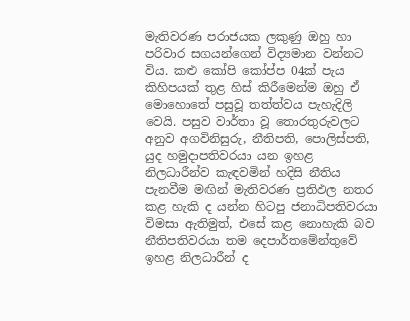මැතිවරණ පරාජයක ලකුණු ඔහු හා පරිවාර සගයන්ගෙන් විද්‍යමාන වන්නට විය. කළු කෝපි කෝප්ප 04ක් පැය කිහිපයක් තුළ හිස් කිරීමෙන්ම ඔහු ඒ මොහොතේ පසුවූ තත්ත්වය පැහැදිලි වෙයි. පසුව වාර්තා වූ තොරතුරුවලට අනුව අගවිනිසුරු, නීතිපති, පොලිස්පති, යුද හමුදාපතිවරයා යන ඉහළ නිලධාරීන්ව කැඳවමින් හදිසි නීතිය පැනවීම මඟින් මැතිවරණ ප්‍රතිඵල නතර කළ හැකි ද යන්න හිටපු ජනාධිපතිවරයා විමසා ඇතිමුත්, එසේ කළ නොහැකි බව නීතිපතිවරයා තම දෙපාර්තමේන්තුවේ ඉහළ නිලධාරීන් ද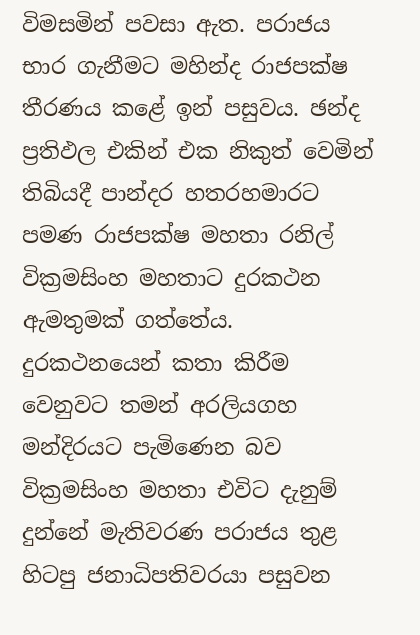විමසමින් පවසා ඇත. පරාජය භාර ගැනීමට මහින්ද රාජපක්ෂ තීරණය කළේ ඉන් පසුවය. ඡන්ද ප්‍රතිඵල එකින් එක නිකුත් වෙමින් තිබියදී පාන්දර හතරහමාරට පමණ රාජපක්ෂ මහතා රනිල් වික්‍රමසිංහ මහතාට දුරකථන ඇමතුමක් ගත්තේය. දුරකථනයෙන් කතා කිරීම වෙනුවට තමන් අරලියගහ මන්දිරයට පැමිණෙන බව වික්‍රමසිංහ මහතා එවිට දැනුම් දුන්නේ මැතිවරණ පරාජය තුළ හිටපු ජනාධිපතිවරයා පසුවන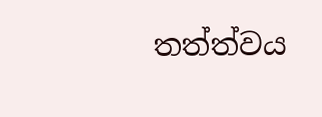තත්ත්වය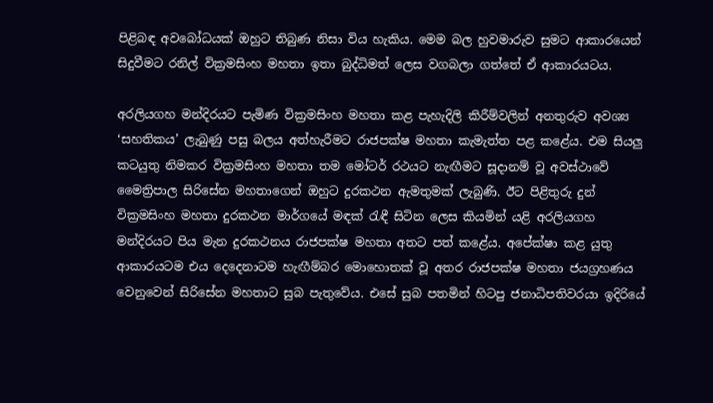පිළිබඳ අවබෝධයක් ඔහුට තිබුණ නිසා විය හැකිය. මෙම බල හුවමාරුව සුමට ආකාරයෙන් සිදුවීමට රනිල් වික්‍රමසිංහ මහතා ඉතා බුද්ධිමත් ලෙස වගබලා ගත්තේ ඒ ආකාරයටය.

අරලියගහ මන්දිරයට පැමිණ වික්‍රමසිංහ මහතා කළ පැහැදිලි කිරීම්වලින් අනතුරුව අවශ්‍ය ‘සහතිකය’ ලැබුණු පසු බලය අත්හැරීමට රාජපක්ෂ මහතා කැමැත්ත පළ කළේය. එම සියලු කටයුතු නිමකර වික්‍රමසිංහ මහතා තම මෝටර් රථයට නැඟීමට සූදානම් වූ‍ අවස්ථාවේ මෛත්‍රිපාල සිරිසේන මහතාගෙන් ඔහුට දුරකථන ඇමතුමක් ලැබුණි. ඊට පිළිතුරු දුන් වික්‍රමසිංහ මහතා දුරකථන මාර්ගයේ මඳක් රැඳී සිටින ලෙස කියමින් යළි අරලියගහ මන්දිරයට පිය මැන දුරකථනය රාජපක්ෂ මහතා අතට පත් කළේය. අපේක්ෂා කළ යුතු ආකාරයටම එය දෙදෙනාටම හැඟීම්බර මොහොතක් වූ අතර රාජපක්ෂ මහතා ජයග්‍රහණය වෙනුවෙන් සිරිසේන මහතාට සුබ පැතුවේය. එසේ සුබ පතමින් හිටපු ජනාධිපතිවරයා ඉදිරියේ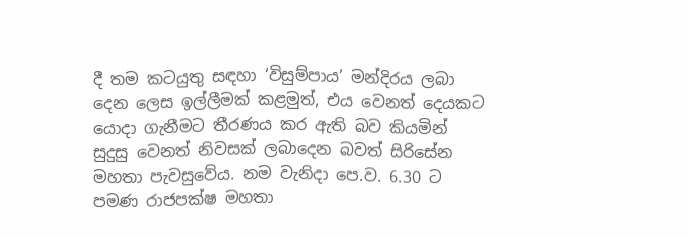දී තම කටයුතු සඳහා ‘විසුම්පාය’ මන්දිරය ලබා දෙන ලෙස ඉල්ලීමක් කළමුත්, එය වෙනත් දෙයකට යොදා ගැනීමට තීරණය කර ඇති බව කියමින් සුදුසු වෙනත් නිවසක් ලබාදෙන බවත් සිරිසේන මහතා පැවසුවේය. නම වැනිදා පෙ.ව. 6.30 ට පමණ රාජපක්ෂ මහතා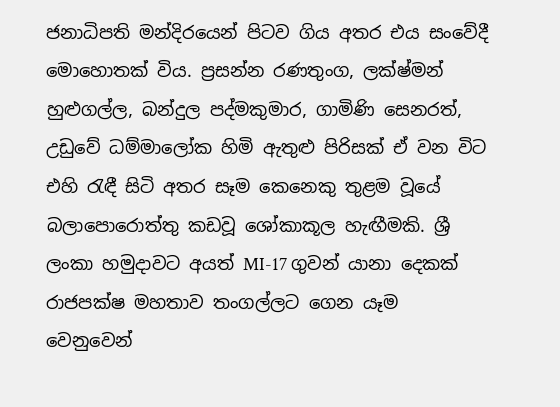ජනාධිපති මන්දිරයෙන් පිටව ගිය අතර එය සංවේදී මොහොතක් විය. ප්‍රසන්න රණතුංග, ලක්ෂ්මන් හුළුගල්ල, බන්දුල පද්මකුමාර, ගාමිණි සෙනරත්, උඩුවේ ධම්මාලෝක හිමි ඇතුළු පිරිසක් ඒ වන විට එහි රැඳී සිටි අතර සෑම කෙනෙකු තුළම වූයේ බලාපොරොත්තු කඩවූ ශෝකාකූල හැඟීමකි. ශ්‍රී ලංකා හමුදාවට අයත් MI-17 ගුවන් යානා දෙකක් රාජපක්ෂ මහතාව තංගල්ලට ගෙන යෑම වෙනුවෙන්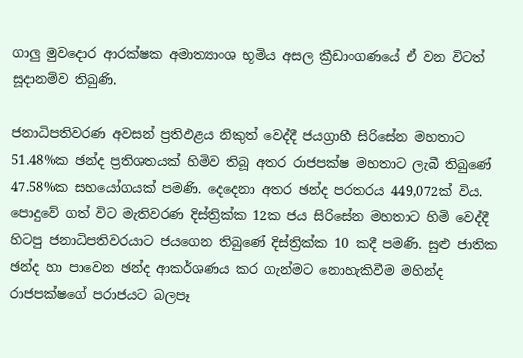ගාලු මුවදොර ආරක්ෂක අමාත්‍යාංශ භූමිය අසල ක්‍රීඩාංගණයේ ඒ වන විටත් සූදානම්ව තිබුණි.

ජනාධිපතිවරණ අවසන් ප්‍රතිඵළය නිකුත් වෙද්දී ජයග්‍රාහී සිරිසේන මහතාට 51.48%ක ඡන්ද ප්‍රතිශතයක් හිමිව තිබූ අතර රාජපක්ෂ මහතාට ලැබී තිබුණේ 47.58%ක සහයෝගයක් පමණි. දෙදෙනා අතර ඡන්ද පරතරය 449,072ක් විය. පොදුවේ ගත් විට මැතිවරණ දිස්ත්‍රික්ක 12ක ජය සිරිසේන මහතාට හිමි වෙද්දී හිටපු ජනාධිපතිවරයාට ජයගෙන තිබුණේ දිස්ත්‍රික්ක 10 කදී පමණි. සුළු ජාතික ඡන්ද හා පාවෙන ඡන්ද ආකර්ශණය කර ගැන්මට නොහැකිවීම මහින්ද රාජපක්ෂගේ පරාජයට බලපෑ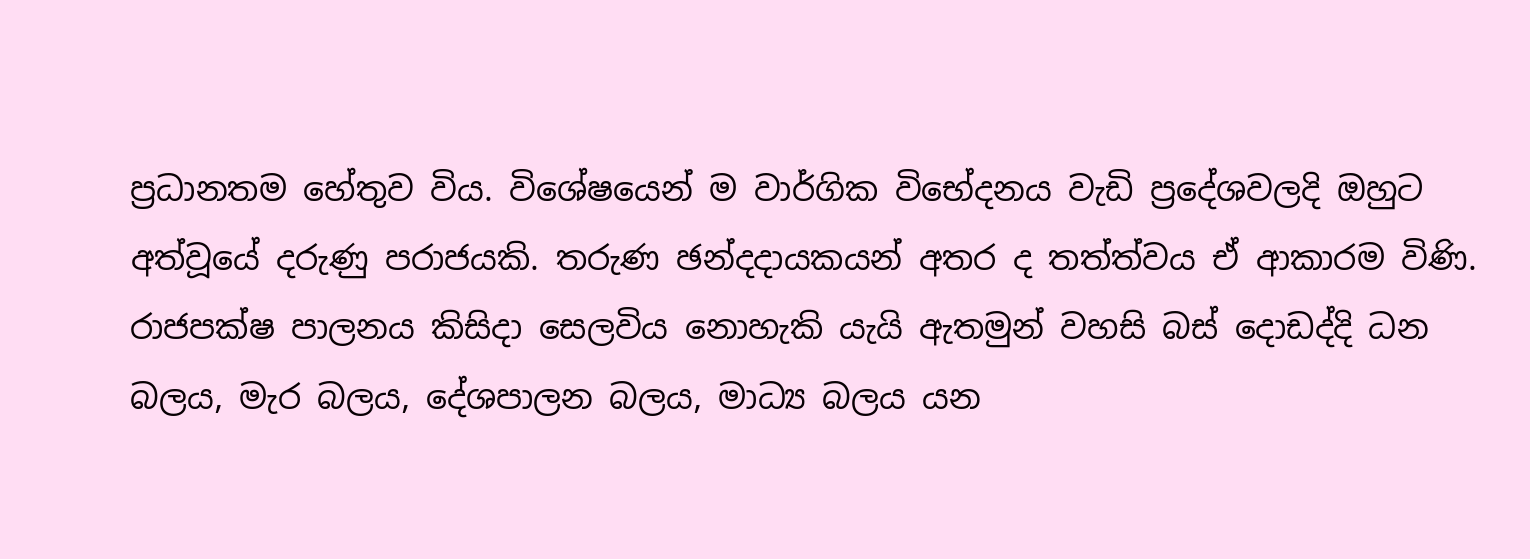ප්‍රධානතම හේතුව විය. විශේෂයෙන් ම වාර්ගික විභේදනය වැඩි ප්‍රදේශවලදි ඔහුට අත්වූයේ දරුණු පරාජයකි. තරුණ ඡන්දදායකයන් අතර ද තත්ත්වය ඒ ආකාරම විණි. රාජපක්ෂ පාලනය කිසිදා සෙලවිය නොහැකි යැයි ඇතමුන් වහසි බස් දොඩද්දි ධන බලය, මැර බලය, දේශපාලන බලය, මාධ්‍ය බලය යන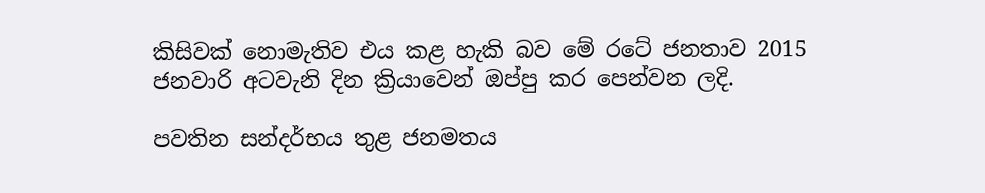කිසිවක් නොමැතිව එය කළ හැකි බව මේ රටේ ජනතාව 2015 ජනවාරි අටවැනි දින ක්‍රියාවෙන් ඔප්පු කර පෙන්වන ලදි.

පවතින සන්දර්භය තුළ ජනමතය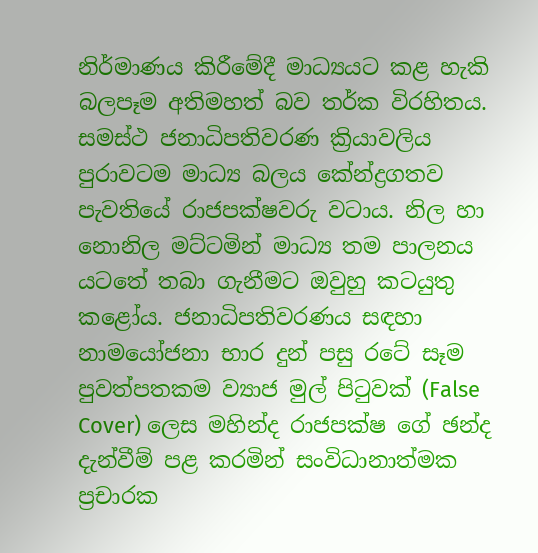නිර්මාණය කිරීමේදී මාධ්‍යයට කළ හැකි බලපෑම අතිමහත් බව තර්ක විරහිතය. සමස්ථ ජනාධිපතිවරණ ක්‍රියාවලිය පුරාවටම මාධ්‍ය බලය කේන්ද්‍රගතව පැවතියේ රාජපක්ෂවරු වටාය. නිල හා නොනිල මට්ටමින් මාධ්‍ය තම පාලනය යටතේ තබා ගැනීමට ඔවුහු කටයුතු කළෝය. ජනාධිපතිවරණය සඳහා නාමයෝජනා භාර දුන් පසු රටේ සෑම පුවත්පතකම ව්‍යාජ මුල් පිටුවක් (False Cover) ලෙස මහින්ද රාජපක්ෂ ගේ ඡන්ද දැන්වීම් පළ කරමින් සංවිධානාත්මක ප්‍රචාරක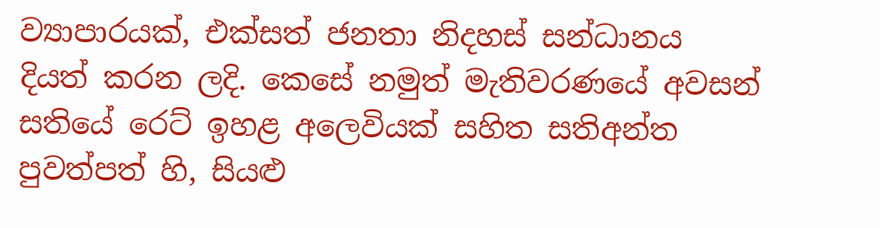ව්‍යාපාරයක්, එක්සත් ජනතා නිදහස් සන්ධානය දියත් කරන ලදි. කෙසේ නමුත් මැතිවරණයේ අවසන් සතියේ ර‍ෙට් ඉහළ අලෙවියක් සහිත සතිඅන්ත පුවත්පත් හි, සියළු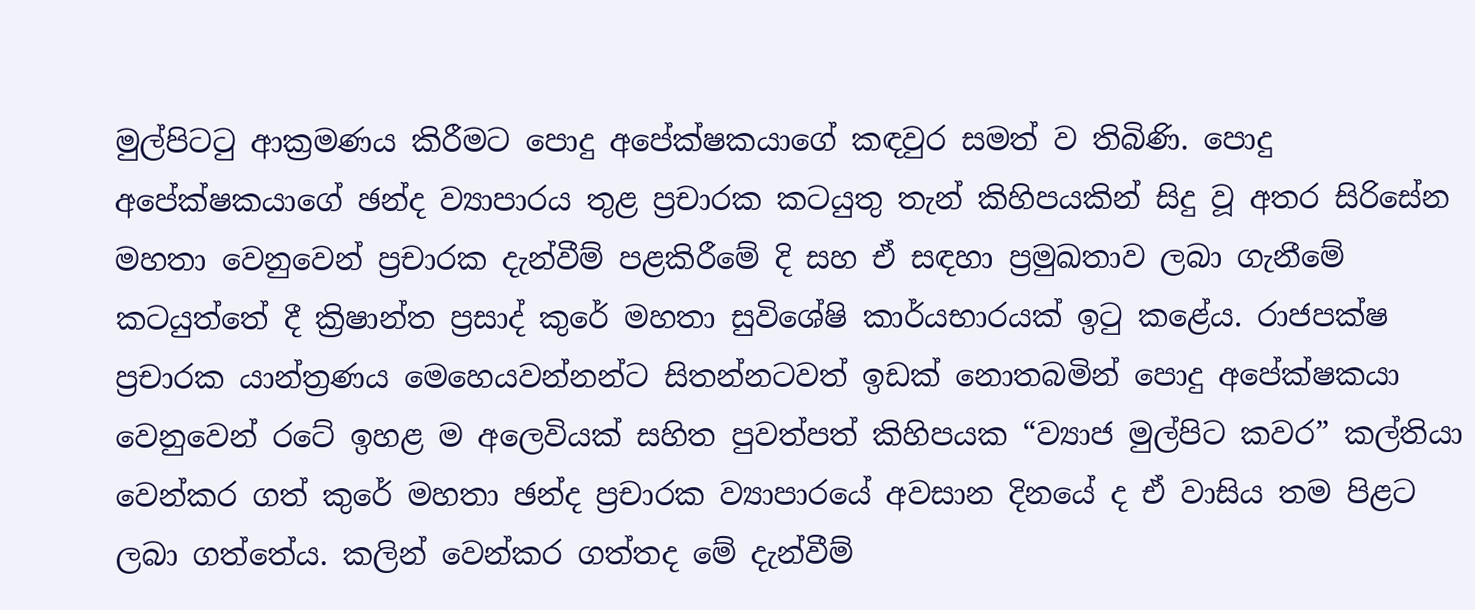මුල්පිටටු ආක්‍රමණය කිරීමට පොදු අපේක්ෂකයාගේ කඳවුර සමත් ව තිබිණි. පොදු අපේක්ෂකයාගේ ඡන්ද ව්‍යාපාරය තුළ ප්‍රචාරක කටයුතු තැන් කිහිපයකින් සිදු වූ අතර සිරිසේන මහතා වෙනුවෙන් ප්‍රචාරක දැන්වීම් පළකිරීමේ දි සහ ඒ සඳහා ප්‍රමුඛතාව ලබා ගැනීමේ කටයුත්තේ දී ක්‍රිෂාන්ත ප්‍රසාද් කුරේ මහතා සුවිශේෂි කාර්යභාරයක් ඉටු කළේය. රාජපක්ෂ ප්‍රචාරක යාන්ත්‍රණය මෙහෙයවන්නන්ට සිතන්නටවත් ඉඩක් නොතබමින් පොදු අපේක්ෂකයා වෙනුවෙන් රටේ ඉහළ ම අලෙවියක් සහිත පුවත්පත් කිහිපයක “ව්‍යාජ මුල්පිට කවර” කල්තියා වෙන්කර ගත් කු‍රේ මහතා ඡන්ද ප්‍රචාරක ව්‍යාපාරයේ අවසාන දිනයේ ද ඒ වාසිය තම පිළට ලබා ගත්තේය. කලින් වෙන්කර ගත්තද මේ දැන්වීම්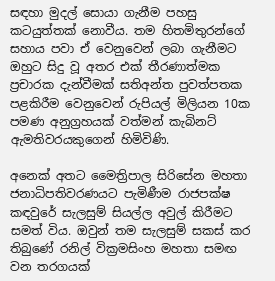සඳහා මුදල් සොයා ගැනීම පහසු කටයුත්තක් නොවීය. තම හිතමිතුරන්ගේ සහාය පවා ඒ වෙනුවෙන් ලබා ගැනීමට ඔහුට සිදු වූ අතර එක් තීරණාත්මක ප්‍රචාරක දැන්වීමක් සතිඅන්ත පුවත්පතක පළකිරීම වෙනුවෙන් රුපියල් මිලියන 10ක පමණ අනුග්‍රහයක් වත්මන් කැබිනට් ඇමතිවරයකුගෙන් හිමිවිණි.

අනෙක් අතට මෛත්‍රිපාල සිරිසේන මහතා ජනාධිපතිවරණයට පැමිණීම රාජපක්ෂ කඳවුරේ සැලසුම් සියල්ල අවුල් කිරීමට සමත් විය. ඔවුන් තම සැලසුම් සකස් කර තිබුණේ රනිල් වික්‍රමසිංහ මහතා සමඟ වන තරගයක්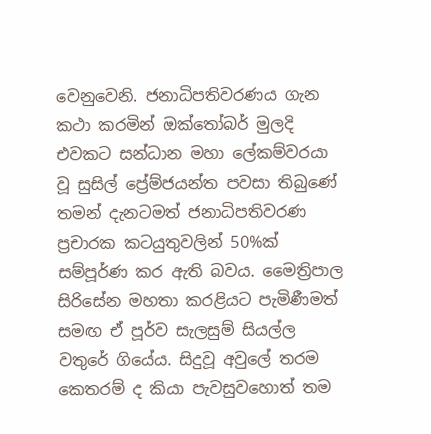වෙනුවෙනි. ජනාධිපතිවරණය ගැන කථා කරමින් ඔක්තෝබර් මුලදි එවකට සන්ධාන මහා ලේකම්වරයා වූ සුසිල් ප්‍රේම්ජයන්ත පවසා තිබුණේ තමන් දැනටමත් ජනාධිපතිවරණ ප්‍රචාරක කටයුතුවලින් 50%ක් සම්පූර්ණ කර ඇති බවය. මෛත්‍රිපාල සිරිසේන මහතා කරළියට පැමිණීමත් සමඟ ඒ පූර්ව සැලසුම් සියල්ල වතුරේ ගියේය. සිදුවූ අවුලේ තරම කෙතරම් ද කියා පැවසුවහොත් තම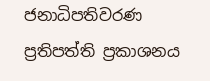ජනාධිපතිවරණ ප්‍රතිපත්ති ප්‍රකාශනය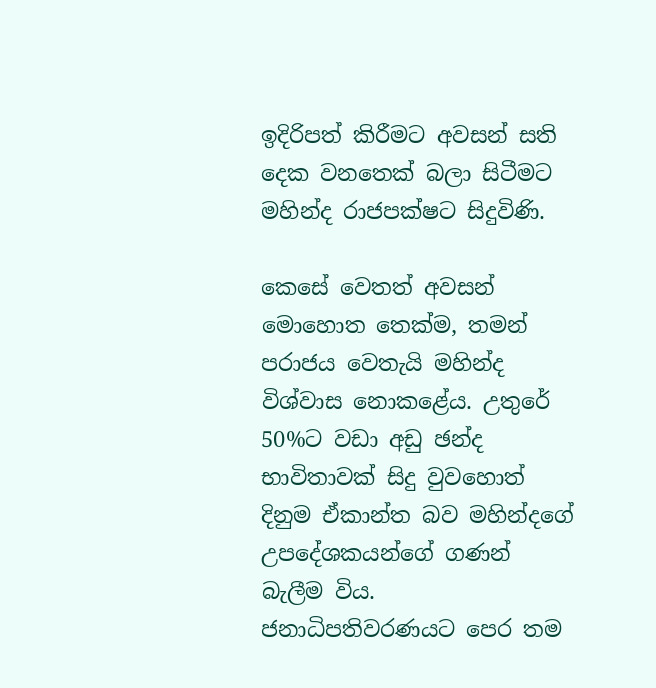ඉදිරිපත් කිරීමට අවසන් සති දෙක වනතෙක් බලා සිටීමට මහින්ද රාජපක්ෂට සිදුවිණි.

කෙසේ වෙතත් අවසන් මොහොත තෙක්ම, තමන් පරාජය වෙතැයි මහින්ද විශ්වාස නොකළේය. උතුරේ 50%ට වඩා අඩු ඡන්ද භාවිතාවක් සිදු වුවහොත් දිනුම ඒකාන්ත බව මහින්දගේ උපදේශකයන්ගේ ගණන් බැලීම විය. ජනාධිපතිවරණයට පෙර තම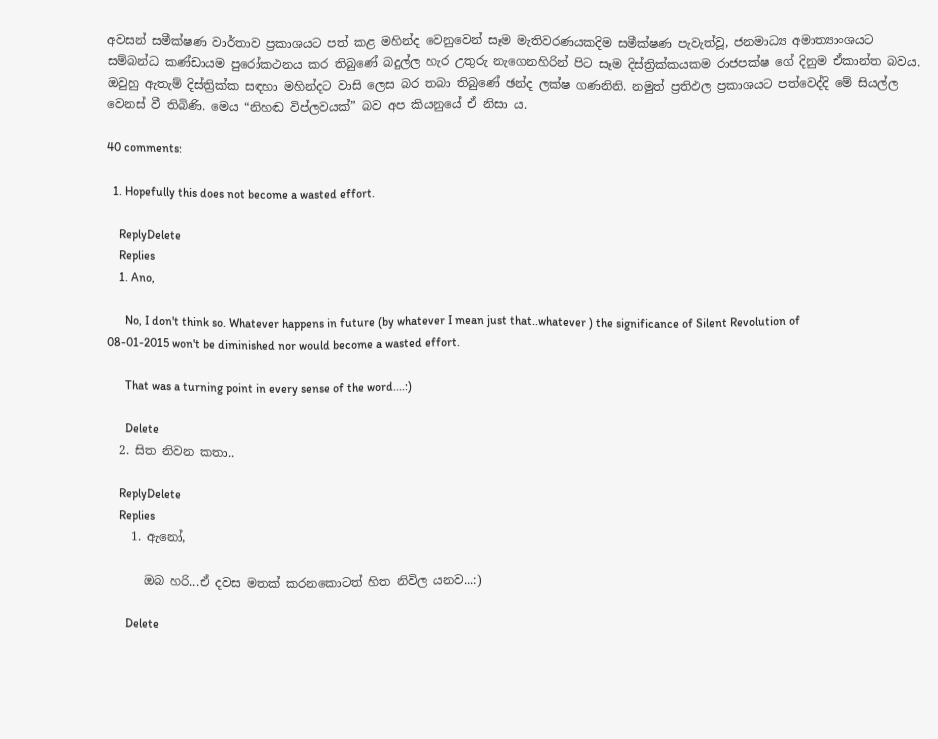අවසන් සමීක්ෂණ වාර්තාව ප්‍රකාශයට පත් කළ මහින්ද වෙනුවෙන් සෑම මැතිවරණයකදිම සමීක්ෂණ පැවැත්වූ, ජනමාධ්‍ය අමාත්‍යාංශයට සම්බන්ධ කණ්ඩායම පුරෝකථනය කර තිබුණේ බදුල්ල හැර උතුරු නැගෙනහිරින් පිට සෑම දිස්ත්‍රික්කයකම රාජපක්ෂ ගේ දිනුම ඒකාන්ත බවය. ඔවුහු ඇතැම් දිස්ත්‍රික්ක සඳහා මහින්දට වාසි ලෙස බර තබා තිබුණේ ඡන්ද ලක්ෂ ගණනිනි. නමුත් ප්‍රතිඵල ප්‍රකාශයට පත්වෙද්දි මේ සියල්ල වෙනස් වී තිබිණි. මෙය “නිහඬ විප්ලවයක්” බව අප කියනුයේ ඒ නිසා ය.

40 comments:

  1. Hopefully this does not become a wasted effort.

    ReplyDelete
    Replies
    1. Ano,

      No, I don't think so. Whatever happens in future (by whatever I mean just that..whatever ) the significance of Silent Revolution of 08-01-2015 won't be diminished nor would become a wasted effort.

      That was a turning point in every sense of the word....:)

      Delete
  2. සිත නිවන කතා..

    ReplyDelete
    Replies
    1. ඇනෝ,

      ඔබ හරි...ඒ දවස මතක් කරනකොටත් හිත නිවිල යනව...:)

      Delete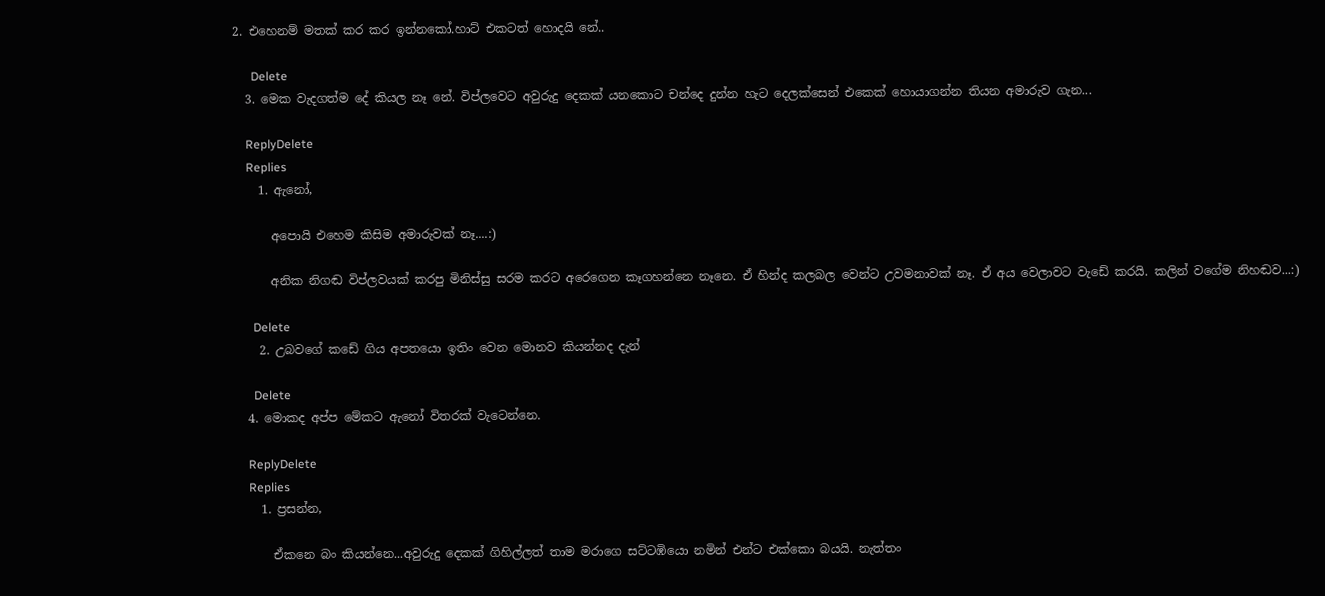2. එහෙනම් මතක් කර කර ඉන්නකෝ.හාට් එකටත් හොදයි නේ..

      Delete
  3. මෙක වැදගත්ම දේ කියල නෑ නේ. විප්ලවෙට අවුරුදු දෙකක් යනකොට චන්දෙ දුන්න හැට දෙලක්සෙන් එකෙක් හොයාගන්න තියන අමාරුව ගැන...

    ReplyDelete
    Replies
    1. ඇනෝ,

      අපොයි එහෙම කිසිම අමාරුවක් නෑ....:)

      අනික නිගඬ විප්ලවයක් කරපු මිනිස්සු සරම කරට අරෙගෙන කෑගහන්නෙ නෑනෙ. ඒ හින්ද කලබල වෙන්ට උවමනාවක් නෑ. ඒ අය වෙලාවට වැඩේ කරයි. කලින් වගේම නිහඬව...:)

      Delete
    2. උබවගේ කඩේ ගිය අපතයො ඉතිං වෙන මොනව කියන්නද දැන්

      Delete
  4. මොකද අප්ප මේකට ඇනෝ විතරක් වැටෙන්නෙ.

    ReplyDelete
    Replies
    1. ප්‍රසන්න,

      ඒකනෙ බං කියන්නෙ...අවුරුදු දෙකක් ගිහිල්ලත් තාම මරාගෙ සට්ටඹියො නමින් එන්ට එක්කො බයයි. නැත්තං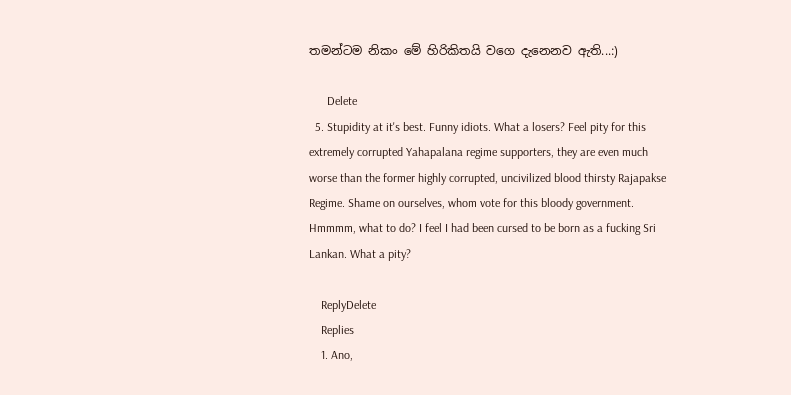තමන්ටම නිකං මේ හිරිකිතයි වගෙ දැනෙනව ඇති...:)

      Delete
  5. Stupidity at it's best. Funny idiots. What a losers? Feel pity for this extremely corrupted Yahapalana regime supporters, they are even much worse than the former highly corrupted, uncivilized blood thirsty Rajapakse Regime. Shame on ourselves, whom vote for this bloody government. Hmmmm, what to do? I feel I had been cursed to be born as a fucking Sri Lankan. What a pity?

    ReplyDelete
    Replies
    1. Ano,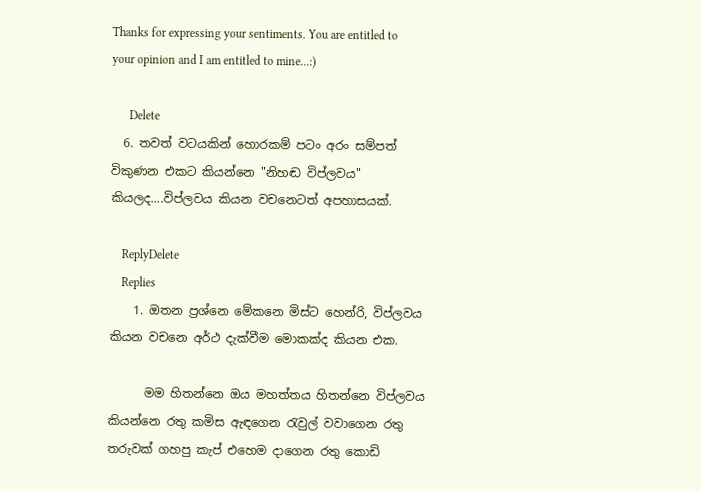Thanks for expressing your sentiments. You are entitled to your opinion and I am entitled to mine...:)

      Delete
  6. තවත් වටයකින් හොරකම් පටං අරං සම්පත් විකුණන එකට කියන්නෙ "නිහඬ විප්ලවය" කියලද....විප්ලවය කියන වචනෙටත් අපහාසයක්.

    ReplyDelete
    Replies
    1. ඔතන ප්‍රශ්නෙ මේකනෙ මිස්ට හෙන්රි, විප්ලවය කියන වචනෙ අර්ථ දැක්වීම මොකක්ද කියන එක.

      මම හිතන්නෙ ඔය මහත්තය හිතන්නෙ විප්ලවය කියන්නෙ රතු කමිස ඇඳගෙන රැවුල් වවාගෙන රතු තරුවක් ගහපු කැප් එහෙම දාගෙන රතු කොඩි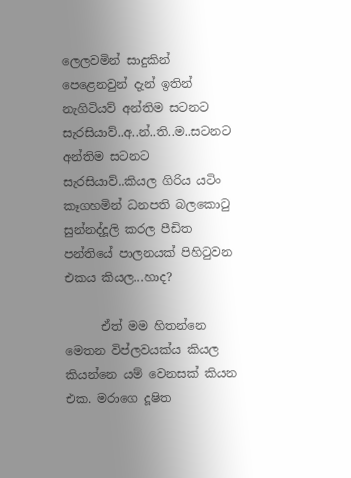ලෙලවමින් සාදුකින් පෙළෙනවුන් දැන් ඉතින් නැගිටියව් අන්තිම සටනට සැරසියාව්..අ..න්..ති..ම..සටනට අන්තිම සටනට සැරසියාව්..කියල ගිරිය යටිං කෑගහමින් ධනපති බලකොටු සුන්නද්දූලි කරල පීඩිත පන්තියේ පාලනයක් පිහිටුවන එකය කියල...හාද?

      ඒත් මම හිතන්නෙ මෙතන විප්ලවයක්ය කියල කියන්නෙ යම් වෙනසක් කියන එක. මරාගෙ දූෂිත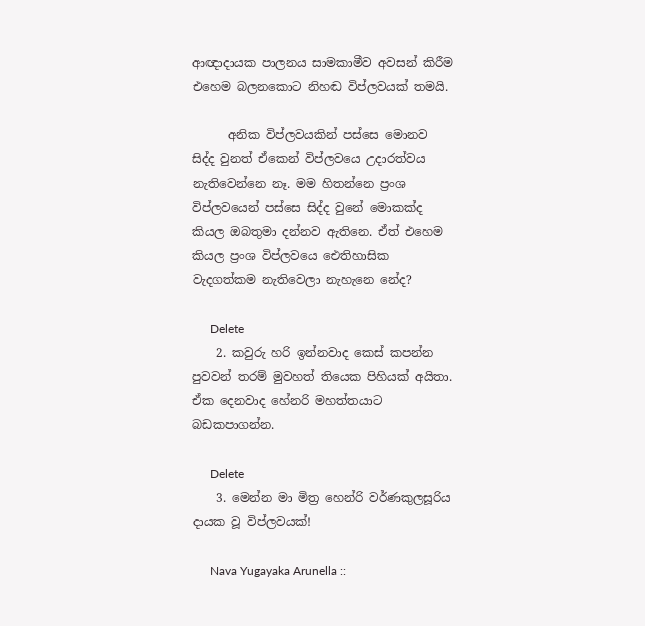ආඥාදායක පාලනය සාමකාමීව අවසන් කිරීම එහෙම බලනකොට නිහඬ විප්ලවයක් තමයි.

      අනික විප්ලවයකින් පස්සෙ මොනව සිද්ද වුනත් ඒකෙන් විප්ලවයෙ උදාරත්වය නැතිවෙන්නෙ නෑ. මම හිතන්නෙ ප්‍රංශ විප්ලවයෙන් පස්සෙ සිද්ද වුනේ මොකක්ද කියල ඔබතුමා දන්නව ඇතිනෙ. ඒත් එහෙම කියල ප්‍රංශ විප්ලවයෙ ඓතිහාසික වැදගත්කම නැතිවෙලා නැහැනෙ නේද?

      Delete
    2. කවුරු හරි ඉන්නවාද කෙස් කපන්න පුවවන් තරම් මුවහත් තියෙක පිහියක් අයිතා. ඒක දෙනවාද හේනරි මහත්තයාට බඩකපාගන්න.

      Delete
    3. මෙන්න මා මිත්‍ර හෙන්රි වර්ණකුලසූරිය දායක වූ විප්ලවයක්!

      Nava Yugayaka Arunella ::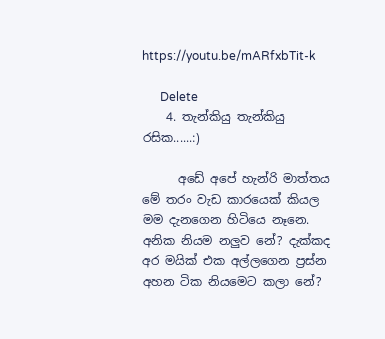https://youtu.be/mARfxbTit-k

      Delete
    4. තැන්කියු තැන්කියු රසික......:)

      අඩේ අපේ හැන්රි මාත්තය මේ තරං වැඩ කාරයෙක් කියල මම දැනගෙන හිටියෙ නෑනෙ. අනික නියම නලුව නේ? දැක්කද අර මයික් එක අල්ලගෙන ප්‍රස්න අහන ටික නියමෙට කලා නේ?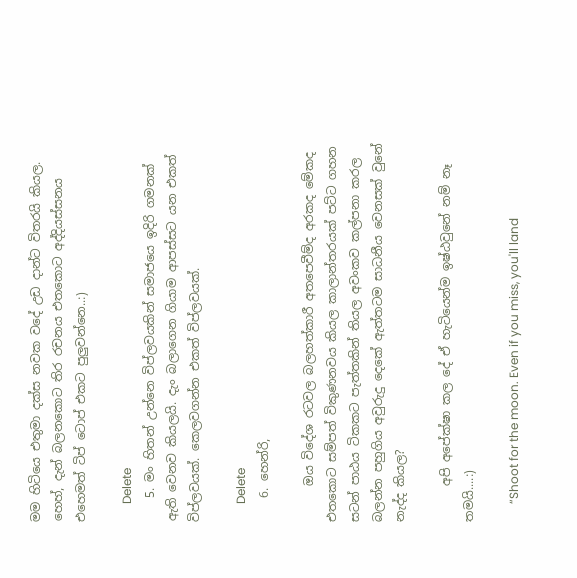මම හිටියෙ එතුමා දක්ස නවක වදේ උඩ දාන්ට විතරයි කියල. හෙහ්, දැන් බලනකොට තිර රචනය එතකොට අද්දියස්සනය එහෙමත් ටිප් ටොප් එකට පුලුවන්නෙ..:)

      Delete
    5. මං හිතන් උන්නෙ විප්ලවයකින් සමාජයෙ ඉදිරි ගමනක් ඇති වෙනව කියලයි. දැං බලාගෙන ගියාම ආපස්සට යන එකත් විප්ලවයක්. කෙලවගන්න එකත් විප්ලවයක්.

      Delete
    6. හෙන්රි,

      ඔය විදේශ රටවල බලහත්කාරී අතපෙවීම්ද අරකද මේකද එතකොට සම්පත් විකුණනවය කියල කාලාන්තරයක් පට්ට ගහන සටන් පාඨය ටිකකට පැත්තකින් තියල අවංකව කල්පනා කරල බලන්න පහුගිය අවුරුදු දෙකේ ඇත්තටම සාධනීය වෙනසක් වුනේ නැද්ද කියල?

      අපි අපේක්ෂා කල දේ ඒ හැටියෙන්ම ඉෂ්ඨවුනේ නම් නෑ තමයි....:)

      “Shoot for the moon. Even if you miss, you'll land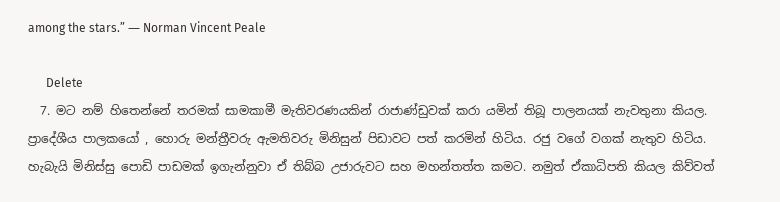among the stars.” ― Norman Vincent Peale

      Delete
  7. මට නම් හිතෙන්නේ තරමක් සාමකාමී මැතිවරණයකින් රාජාණ්ඩුවක් කරා යමින් තිබූ පාලනයක් නැවතුනා කියල. ප්‍රාදේශීය පාලකයෝ , හොරු මන්ත්‍රීවරු ඇමතිවරු මිනිසුන් පිඩාවට පත් කරමින් හිටිය. රජු වගේ වගක් නැතුව හිටිය. හැබැයි මිනිස්සු පොඩි පාඩමක් ඉගැන්නුවා ඒ තිබ්බ උජාරුවට සහ මහන්තත්ත කමට. නමුත් ඒකාධිපති කියල කිව්වත්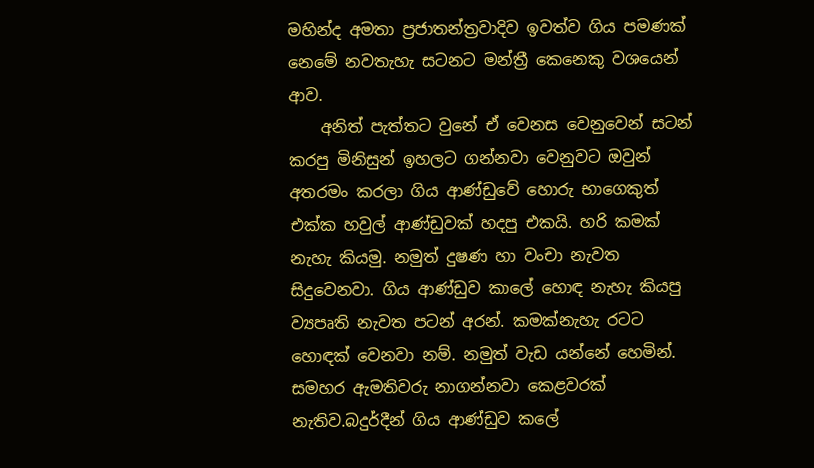මහින්ද අමතා ප්‍රජාතන්ත්‍රවාදිව ඉවත්ව ගිය පමණක් නෙමේ නවතැහැ සටනට මන්ත්‍රී කෙනෙකු වශයෙන් ආව.
    අනිත් පැත්තට වුනේ ඒ වෙනස වෙනුවෙන් සටන් කරපු මිනිසුන් ඉහලට ගන්නවා වෙනුවට ඔවුන් අතරමං කරලා ගිය ආණ්ඩුවේ හොරු භාගෙකුත් එක්ක හවුල් ආණ්ඩුවක් හදපු එකයි. හරි කමක් නැහැ කියමු. නමුත් දුෂණ හා වංචා නැවත සිදුවෙනවා. ගිය ආණ්ඩුව කාලේ හොඳ නැහැ කියපු ව්‍යපෘති නැවත පටන් අරන්. කමක්නැහැ රටට හොඳක් වෙනවා නම්. නමුත් වැඩ යන්නේ හෙමින්. සමහර ඇමතිවරු නාගන්නවා කෙළවරක් නැතිව.බදුර්දීන් ගිය ආණ්ඩුව කලේ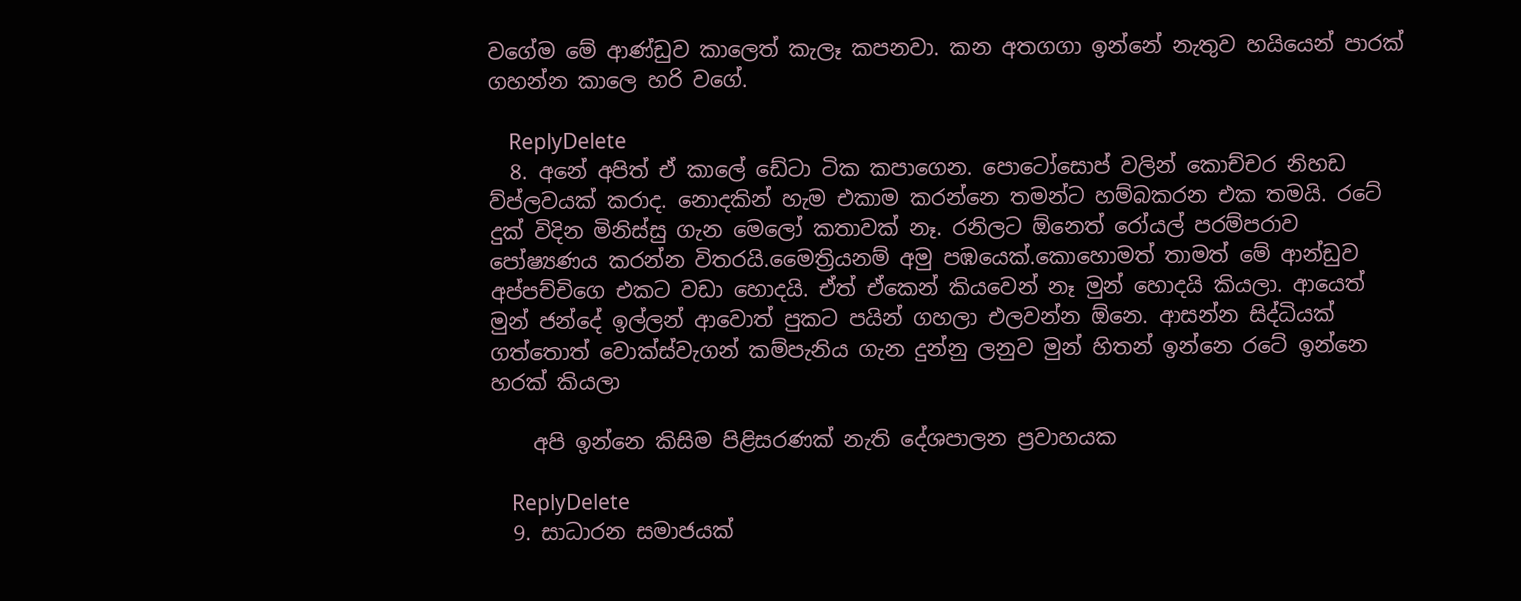වගේම මේ ආණ්ඩුව කාලෙත් කැලෑ කපනවා. කන අතගගා ඉන්නේ නැතුව හයියෙන් පාරක් ගහන්න කාලෙ හරි වගේ.

    ReplyDelete
  8. අනේ අපිත් ඒ කාලේ ඩේටා ටික කපාගෙන. පොටෝසොප් වලින් කොච්චර නිහඩ ව්ප්ලවයක් කරාද. නොදකින් හැම එකාම කරන්නෙ තමන්ට හම්බකරන එක තමයි. රටේ දුක් විදින මිනිස්සු ගැන මෙලෝ කතාවක් නෑ. රනිලට ඕනෙත් රෝයල් පරම්පරාව පෝෂ්‍යණය කරන්න විතරයි.මෛත්‍රියනම් අමු පඹයෙක්.කොහොමත් තාමත් මේ ආන්ඩුව අප්පච්චිගෙ එකට වඩා හොදයි. ඒත් ඒකෙන් කියවෙන් නෑ මුන් හොදයි කියලා. ආයෙත් මුන් ජන්දේ ඉල්ලන් ආවොත් පුකට පයින් ගහලා එලවන්න ඕනෙ. ආසන්න සිද්ධියක් ගත්තොත් වොක්ස්වැගන් කම්පැනිය ගැන දුන්නු ලනුව මුන් හිතන් ඉන්නෙ රටේ ඉන්නෙ හරක් කියලා

    අපි ඉන්නෙ කිසිම පිළිසරණක් නැති දේශපාලන ප්‍රවාහයක

    ReplyDelete
  9. සාධාරන සමාජයක්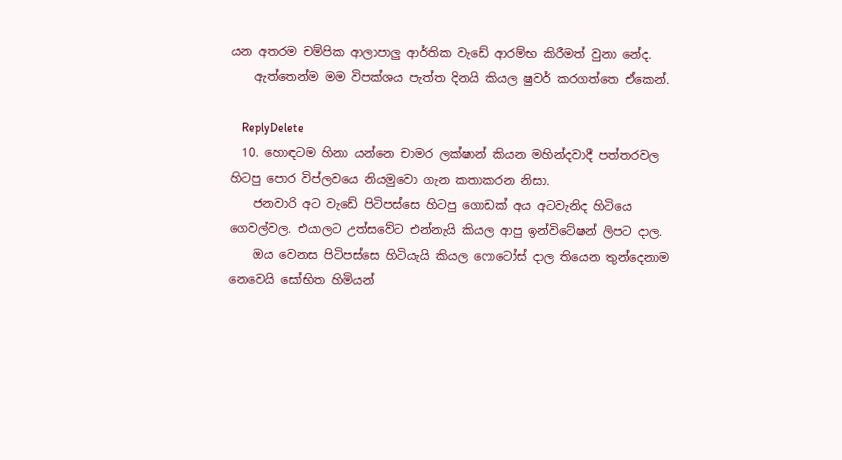යන අතරම චම්පික ආලාපාලු ආර්තික වැඩේ ආරම්භ කිරීමත් වුනා නේද.
    ඇත්තෙන්ම මම විපක්ශය පැත්ත දිනයි කියල ෂුවර් කරගත්තෙ ඒකෙන්.

    ReplyDelete
  10. හොඳටම හිනා යන්නෙ චාමර ලක්ෂාන් කියන මහින්දවාදී පත්තරවල හිටපු පොර විප්ලවයෙ නියමුවො ගැන කතාකරන නිසා.
    ජනවාරි අට වැඩේ පිටිපස්සෙ හිටපු ගොඩක් අය අටවැනිද හිටියෙ ගෙවල්වල. එයාලට උත්සවේට එන්නැයි කියල ආපු ඉන්විටේෂන් ලිපට දාල.
    ඔය වෙනස පිටිපස්සෙ හිටියැයි කියල ෆොටෝස් දාල තියෙන තුන්දෙනාම නෙවෙයි සෝභිත හිමියන්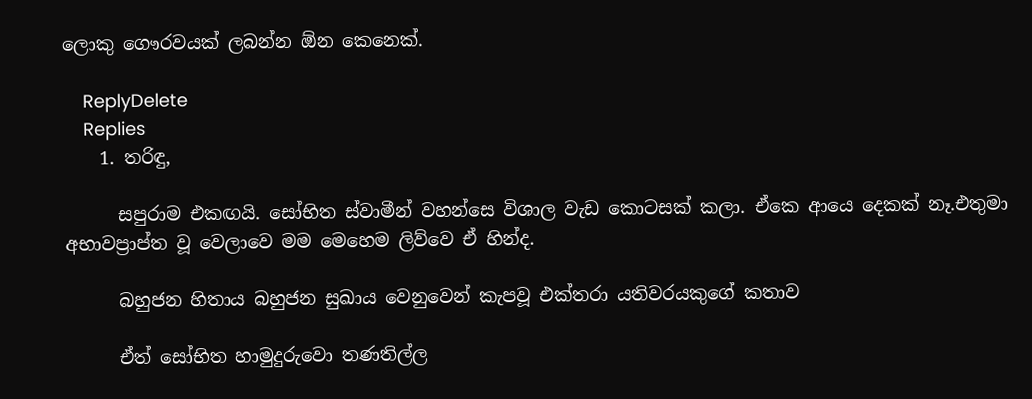ලොකු ගෞරවයක් ලබන්න ඕන කෙනෙක්.

    ReplyDelete
    Replies
    1. තරිඳු,

      සපුරාම එකඟයි. සෝභිත ස්වාමීන් වහන්සෙ විශාල වැඩ කොටසක් කලා. ඒකෙ ආයෙ දෙකක් නෑ.එතුමා අභාවප්‍රාප්ත වූ වෙලාවෙ මම මෙහෙම ලිව්වෙ ඒ හින්ද.

      බහුජන හිතාය බහුජන සුඛාය වෙනුවෙන් කැපවූ එක්තරා යතිවරයකුගේ කතාව

      ඒත් සෝභිත හාමුදුරුවො තණතිල්ල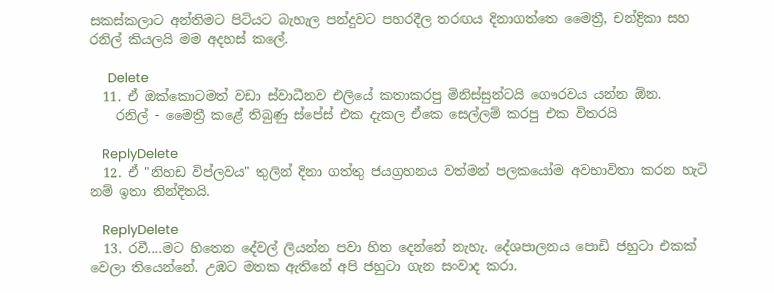සකස්කලාට අන්තිමට පිටියට බැහැල පන්දුවට පහරදීල තරඟය දිනාගත්තෙ මෛත්‍රී, චන්ද්‍රිකා සහ රනිල් කියලයි මම අදහස් කලේ.

      Delete
  11. ඒ ඔක්කොටමත් වඩා ස්වාධීනව එලියේ කතාකරපු මිනිස්සුන්ටයි ගෞරවය යන්න ඕන.
    රනිල් - මෛත්‍රී කළේ තිබුණු ස්පේස් එක දැකල ඒකෙ සෙල්ලම් කරපු එක විතරයි

    ReplyDelete
  12. ඒ "නිහඩ විප්ලවය" තුලින් දිනා ගත්තු ජයග්‍රහනය වත්මන් පලකයෝම අවභාවිතා කරන හැටි නම් ඉතා නින්දිතයි.

    ReplyDelete
  13. රවී....මට හිතෙන දේවල් ලියන්න පවා හිත දෙන්නේ නැහැ. දේශපාලනය පොඩි ජහුටා එකක් වෙලා තියෙන්නේ. උඹට මතක ඇතිනේ අපි ජහුටා ගැන සංවාද කරා.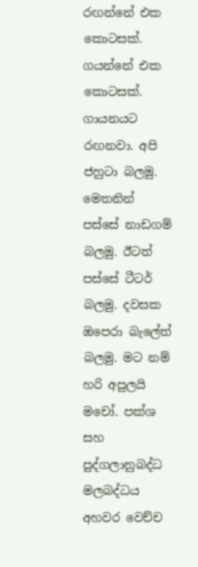රඟන්නේ එක කොටසක්. ගයන්නේ එක කොටසක්. ගායනයට රඟනවා. අපි ජහුටා බලමු. මෙතනින් පස්සේ නාඩගම් බලමු. ඊටත් පස්සේ ටීටර් බලමු. දවසක ඔපෙරා බැලේත් බලමු. මට නම් හරි අපුලයි මචෝ. පක්ශ සහ පුද්ගලානුබද්ධ මලබද්ධය අහවර වෙච්ච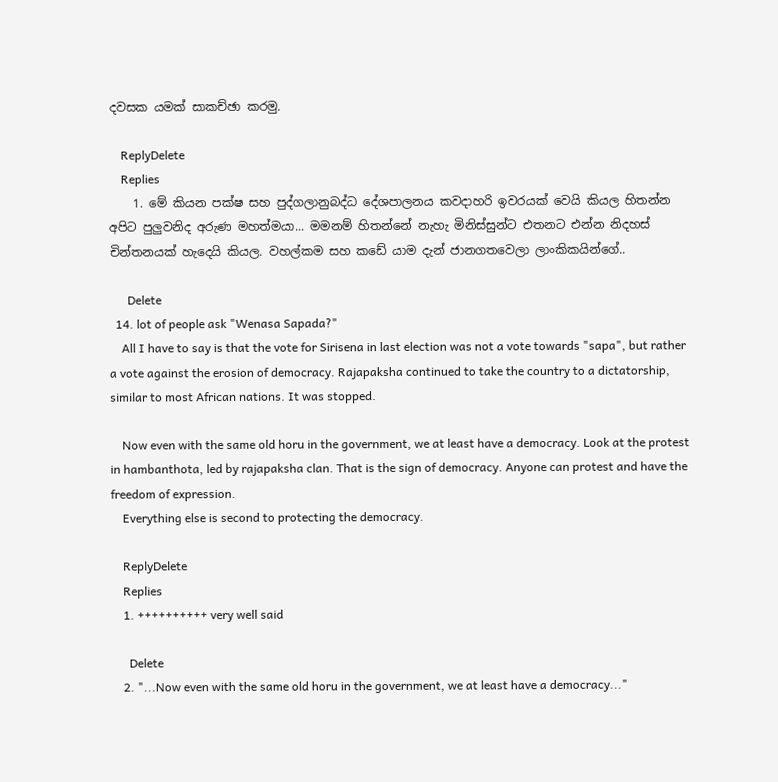දවසක යමක් සාකච්ඡා කරමු.

    ReplyDelete
    Replies
    1. මේ කියන පක්ෂ සහ පුද්ගලානුබද්ධ දේශපාලනය කවදාහරි ඉවරයක් වෙයි කියල හිතන්න අපිට පුලුවනිද අරුණ මහත්මයා... මමනම් හිතන්නේ නැහැ මිනිස්සුන්ට එතනට එන්න නිදහස් චින්තනයක් හැදෙයි කියල. වහල්කම සහ කඩේ යාම දැන් ජානගතවෙලා ලාංකිකයින්ගේ..

      Delete
  14. lot of people ask "Wenasa Sapada?"
    All I have to say is that the vote for Sirisena in last election was not a vote towards "sapa", but rather a vote against the erosion of democracy. Rajapaksha continued to take the country to a dictatorship, similar to most African nations. It was stopped.

    Now even with the same old horu in the government, we at least have a democracy. Look at the protest in hambanthota, led by rajapaksha clan. That is the sign of democracy. Anyone can protest and have the freedom of expression.
    Everything else is second to protecting the democracy.

    ReplyDelete
    Replies
    1. ++++++++++ very well said

      Delete
    2. "...Now even with the same old horu in the government, we at least have a democracy..."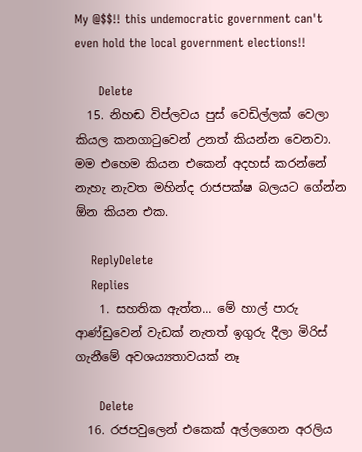My @$$!! this undemocratic government can't even hold the local government elections!!

      Delete
  15. නිහඬ විප්ලවය පුස් වෙඩිල්ලක් වෙලා කියල කනගාටුවෙන් උනත් කියන්න වෙනවා. මම එහෙම කියන එකෙන් අදහස් කරන්නේ නැහැ නැවත මහින්ද රාජපක්ෂ බලයට ගේන්න ඕන කියන එක.

    ReplyDelete
    Replies
    1. සහතික ඇත්ත... මේ හාල් පාරු ආණ්ඩුවෙන් වැඩක් නැතත් ඉගුරු දීලා මිරිස් ගැනීමේ අවශ‍ය්‍යතාවයක් නෑ

      Delete
  16. රජපවුලෙන් එකෙක් අල්ලගෙන අරලිය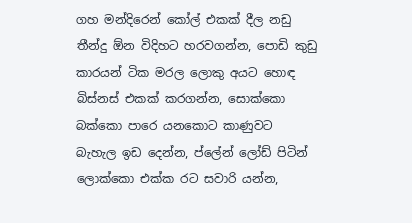ගහ මන්දිරෙන් කෝල් එකක් දීල නඩු තීන්දු ඕන විදිහට හරවගන්න, පොඩි කුඩු කාරයන් ටික මරල ලොකු අයට හොඳ බිස්නස් එකක් කරගන්න, සොක්කො බක්කො පාරෙ යනකොට කාණුවට බැහැල ඉඩ දෙන්න, ප්ලේන් ලෝඩ් පිටින් ලොක්කො එක්ක රට සවාරි යන්න,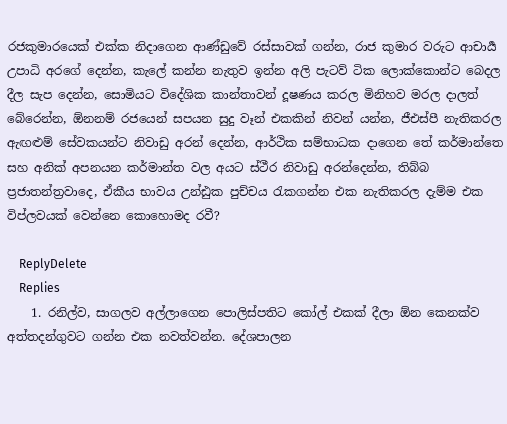රජකුමාරයෙක් එක්ක නිදාගෙන ආණ්ඩුවේ රස්සාවක් ගන්න, රාජ කුමාර වරුට ආචාර්‍ය උපාධි අරගේ දෙන්න, කැලේ කන්න නැතුව ඉන්න අලි පැටව් ටික ලොක්කොන්ට බෙදල දීල සැප දෙන්න, සොමියට විදේශික කාන්තාවන් දූෂණය කරල මිනිහව මරල දාලත් බේරෙන්න, ඕනනම් රජයෙන් සපයන සුදු වෑන් එකකින් නිවන් යන්න, ජීඑස්පී නැතිකරල ඇඟළුම් සේවකයන්ට නිවාඩු අරන් දෙන්න, ආර්ථික සම්භාධක දාගෙන තේ කර්මාන්තෙ සහ අනික් අපනයන කර්මාන්ත වල අයට ස්ථීර නිවාඩු අරන්දෙන්න, තිබ්බ ප්‍රජාතන්ත්‍රවාදෙ, ඒකීය භාවය උන්ඪුක පුච්චය රැකගන්න එක නැතිකරල දැම්ම එක විප්ලවයක් වෙන්නෙ කොහොමද රවී?

    ReplyDelete
    Replies
    1. රනිල්ව, සාගලව අල්ලාගෙන පොලිස්පතිට කෝල් එකක් දීලා ඕන කෙනක්ව අත්තදන්ගුවට ගන්න එක නවත්වන්න. දේශපාලන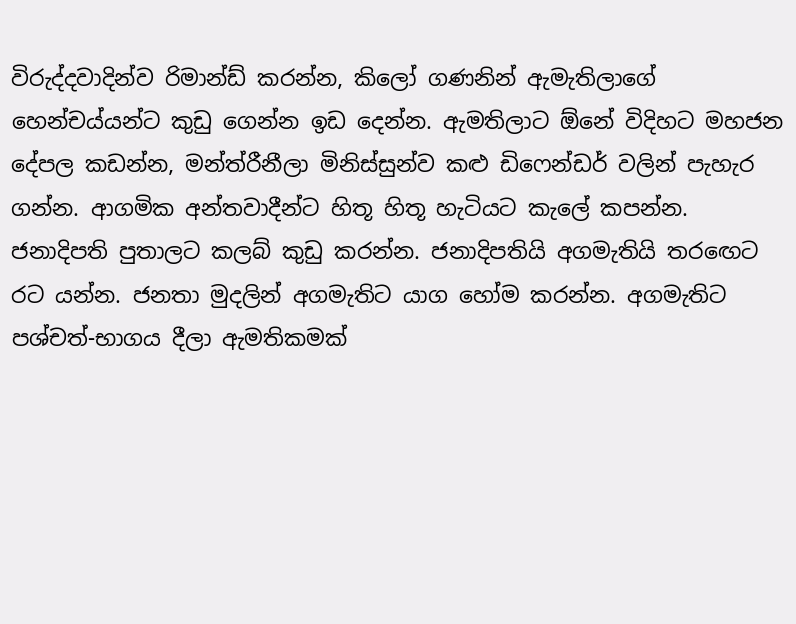විරුද්දවාදින්ව රිමාන්ඩ් කරන්න, කිලෝ ගණනින් ඇමැතිලාගේ හෙන්චය්යන්ට කුඩු ගෙන්න ඉඩ දෙන්න. ඇමතිලාට ඕනේ විදිහට මහජන දේපල කඩන්න, මන්ත්රීනීලා මිනිස්සුන්ව කළු ඩිෆෙන්ඩර් වලින් පැහැර ගන්න. ආගමික අන්තවාදීන්ට හිතූ හිතූ හැටියට කැලේ කපන්න. ජනාදිපති පුතාලට කලබ් කුඩු කරන්න. ජනාදිපතියි අගමැතියි තරඟෙට රට යන්න. ජනතා මුදලින් අගමැතිට යාග හෝම කරන්න. අගමැතිට පශ්චත්-භාගය දීලා ඇමතිකමක්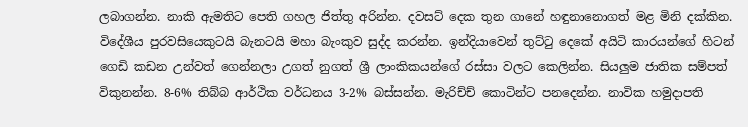ලබාගන්න. නාකි ඇමතිට පෙති ගහල ජිත්තු අරින්න. දවසට් දෙක තුන ගානේ හඳුනානොගත් මළ මිනි දක්කින. විදේශීය පුරවසියෙකුටයි බැනටයි මහා බැංකුව සුද්ද කරන්න. ඉන්දියාවෙන් තුට්ටු දෙකේ අයිටි කාරයන්ගේ හිටන් ගෙඩි කඩන උන්වත් ගෙන්නලා උගත් නුගත් ශ්‍රී ලාංකිකයන්ගේ රස්සා වලට කෙලින්න. සියලුම ජාතික සම්පත් විකුනන්න. 8-6% තිබ්බ ආර්ථික වර්ධනය 3-2% බස්සන්න. මැරිච්ච් කොටින්ට පනදෙන්න. නාවික හමුදාපති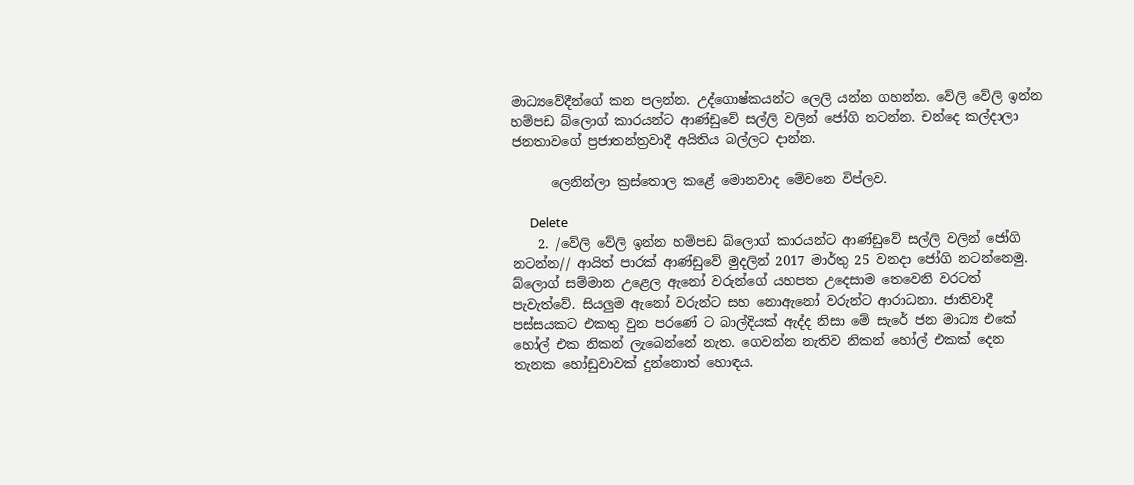මාධ්‍යවේදීන්ගේ කන පලන්න. උද්ගොෂ්කයන්ට ලෙලි යන්න ගහන්න. වේලි වේලි ඉන්න හම්පඩ බ්ලොග් කාරයන්ට ආණ්ඩුවේ සල්ලි වලින් ජෝගි නටන්න. චන්දෙ කල්දාලා ජනතාවගේ ප්‍රජාතන්ත්‍රවාදී අයිතිය බල්ලට දාන්න.

      ලෙනින්ලා ක්‍රස්තොල කළේ මොනවාද මේවනෙ විප්ලව.

      Delete
    2. /වේලි වේලි ඉන්න හම්පඩ බ්ලොග් කාරයන්ට ආණ්ඩුවේ සල්ලි වලින් ජෝගි නටන්න// ආයිත් පාරක් ආණ්ඩුවේ මුදලින් 2017 මාර්තු 25 වනදා ජෝගි නටන්නෙමු. බ්ලොග් සම්මාන උළෙල ඇනෝ වරුන්ගේ යහපත උදෙසාම තෙවෙනි වරටත් පැවැත්වේ. සියලුම ඇනෝ වරුන්ට සහ නොඇනෝ වරුන්ට ආරාධනා. ජාතිවාදී පස්සයකට එකතු වුන පරණේ ට බාල්දියක් ඇද්ද නිසා මේ සැරේ ජන මාධ්‍ය එකේ හෝල් එක නිකන් ලැබෙන්නේ නැත. ගෙවන්න නැතිව නිකන් හෝල් එකක් දෙන තැනක හෝඩුවාවක් දුන්නොත් හොඳය.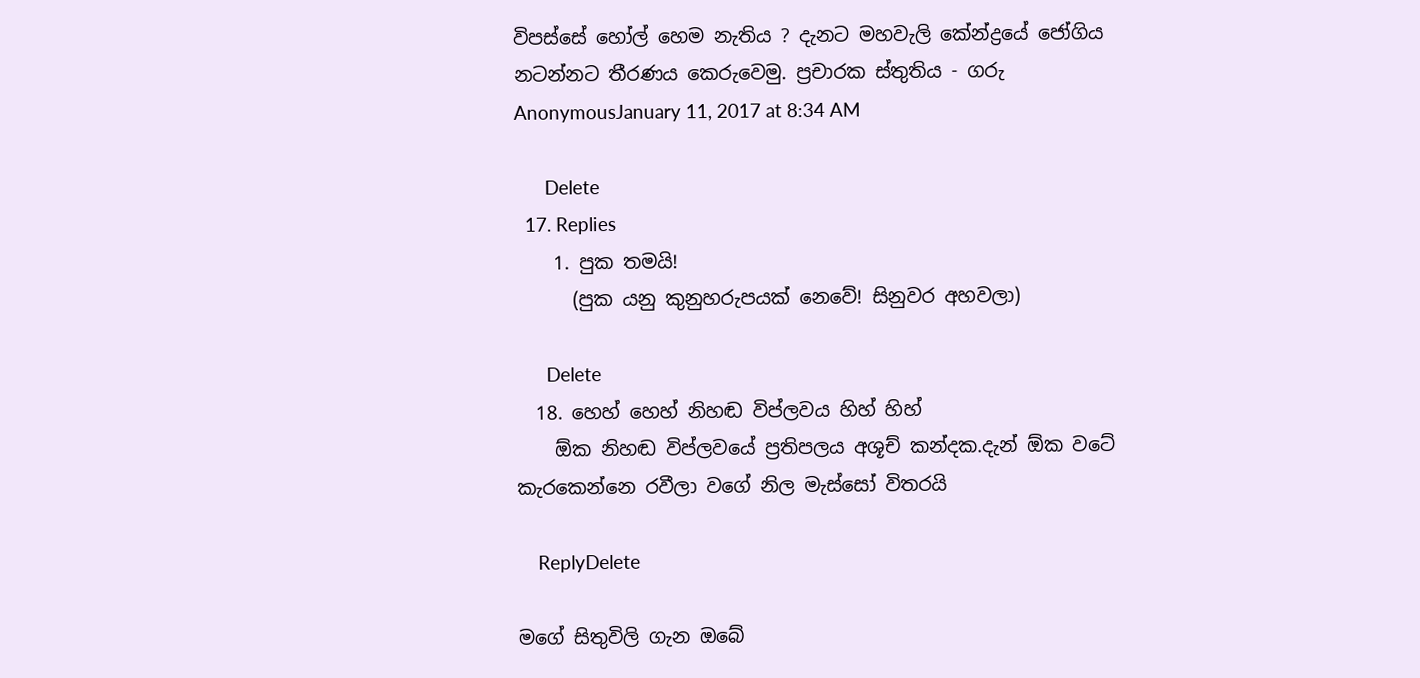විපස්සේ හෝල් හෙම නැතිය ? දැනට මහවැලි කේන්ද්‍රයේ ජෝගිය නටන්නට තීරණය කෙරුවෙමු. ප්‍රචාරක ස්තුතිය - ගරු AnonymousJanuary 11, 2017 at 8:34 AM

      Delete
  17. Replies
    1. පුක තමයි!
      (පුක යනු කුනුහරුපයක් නෙවේ! සිනුවර අහවලා)

      Delete
  18. හෙහ් හෙහ් නිහඬ විප්ලවය හිහ් හිහ්
    ඕක නිහඬ විප්ලවයේ ප්‍රතිපලය අශූච් කන්දක.දැන් ඕක වටේ කැරකෙන්නෙ රවීලා වගේ නිල මැස්සෝ විතරයි

    ReplyDelete

මගේ සිතුවිලි ගැන ඔබේ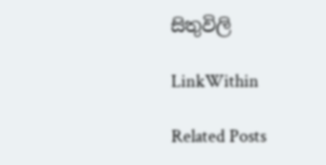සිතුවිලි

LinkWithin

Related Posts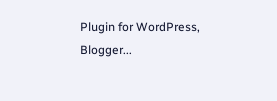Plugin for WordPress, Blogger...